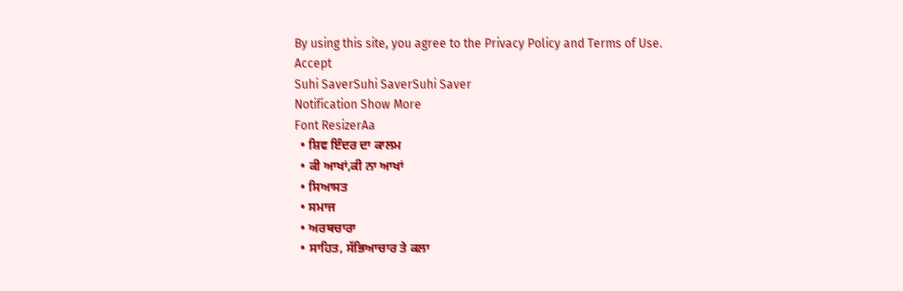By using this site, you agree to the Privacy Policy and Terms of Use.
Accept
Suhi SaverSuhi SaverSuhi Saver
Notification Show More
Font ResizerAa
  • ਸ਼ਿਵ ਇੰਦਰ ਦਾ ਕਾਲਮ
  • ਕੀ ਆਖਾਂ,ਕੀ ਨਾ ਆਖਾਂ
  • ਸਿਆਸਤ
  • ਸਮਾਜ
  • ਅਰਥਚਾਰਾ
  • ਸਾਹਿਤ, ਸੱਭਿਆਚਾਰ ਤੇ ਕਲਾ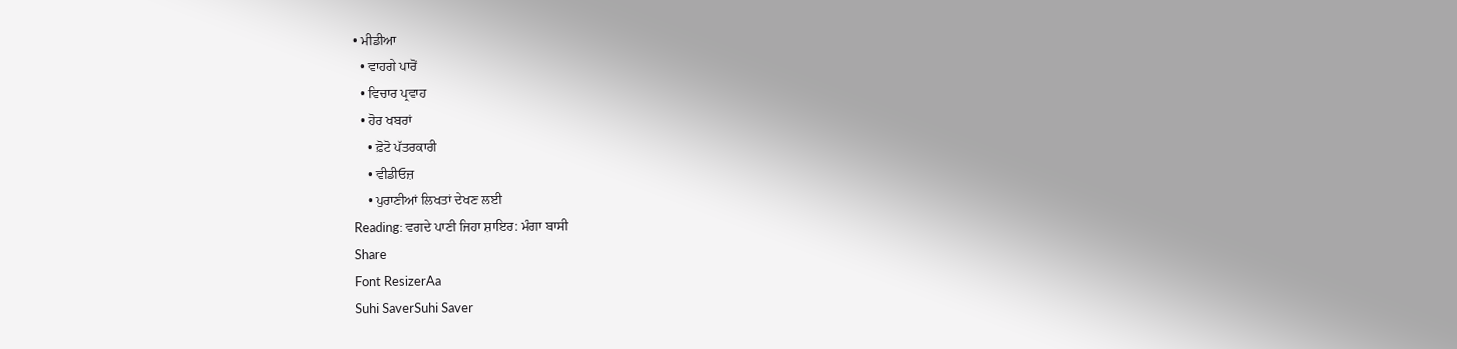• ਮੀਡੀਆ
  • ਵਾਹਗੇ ਪਾਰੋਂ
  • ਵਿਚਾਰ ਪ੍ਰਵਾਹ
  • ਹੋਰ ਖਬਰਾਂ
    • ਫ਼ੋਟੋ ਪੱਤਰਕਾਰੀ
    • ਵੀਡੀਓਜ਼
    • ਪੁਰਾਣੀਆਂ ਲਿਖਤਾਂ ਦੇਖਣ ਲਈ
Reading: ਵਗਦੇ ਪਾਣੀ ਜਿਹਾ ਸ਼ਾਇਰ: ਮੰਗਾ ਬਾਸੀ
Share
Font ResizerAa
Suhi SaverSuhi Saver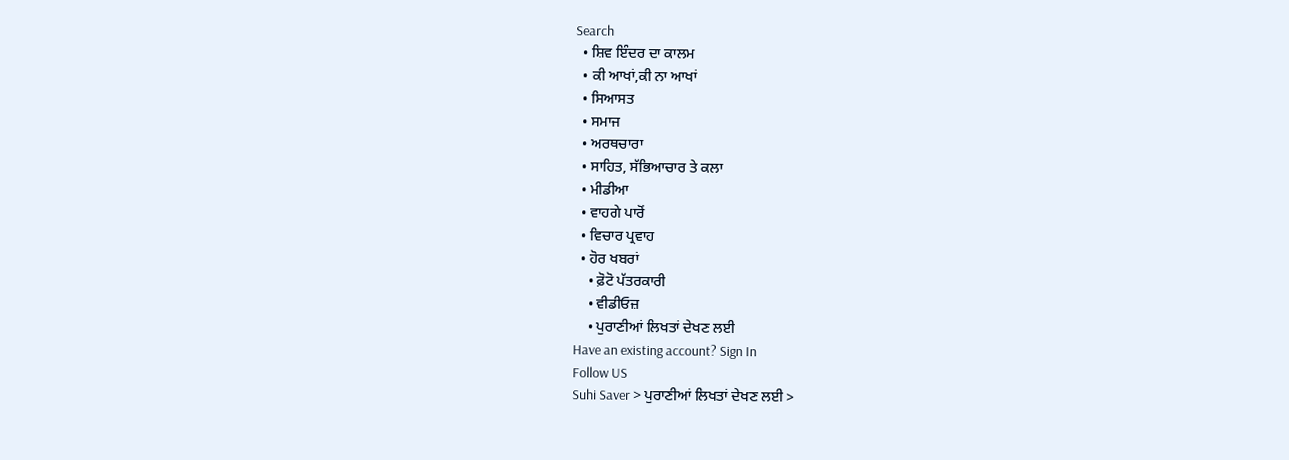Search
  • ਸ਼ਿਵ ਇੰਦਰ ਦਾ ਕਾਲਮ
  • ਕੀ ਆਖਾਂ,ਕੀ ਨਾ ਆਖਾਂ
  • ਸਿਆਸਤ
  • ਸਮਾਜ
  • ਅਰਥਚਾਰਾ
  • ਸਾਹਿਤ, ਸੱਭਿਆਚਾਰ ਤੇ ਕਲਾ
  • ਮੀਡੀਆ
  • ਵਾਹਗੇ ਪਾਰੋਂ
  • ਵਿਚਾਰ ਪ੍ਰਵਾਹ
  • ਹੋਰ ਖਬਰਾਂ
    • ਫ਼ੋਟੋ ਪੱਤਰਕਾਰੀ
    • ਵੀਡੀਓਜ਼
    • ਪੁਰਾਣੀਆਂ ਲਿਖਤਾਂ ਦੇਖਣ ਲਈ
Have an existing account? Sign In
Follow US
Suhi Saver > ਪੁਰਾਣੀਆਂ ਲਿਖਤਾਂ ਦੇਖਣ ਲਈ >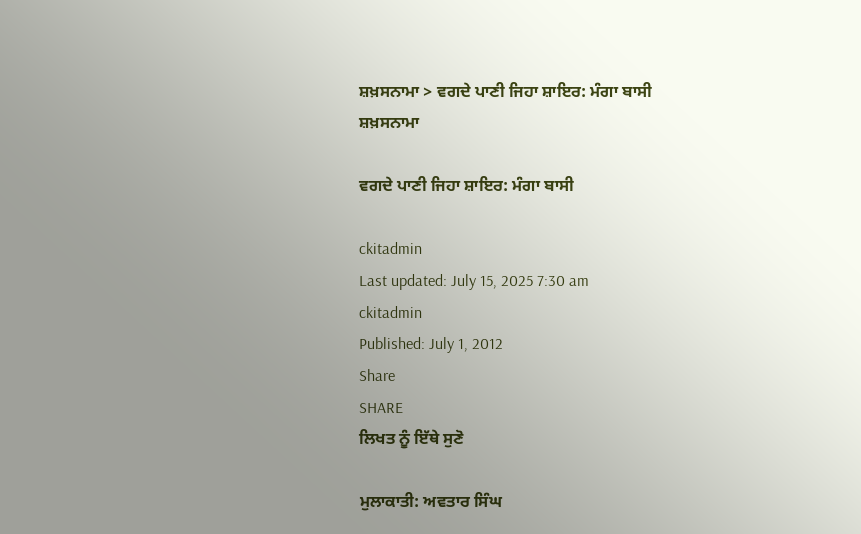ਸ਼ਖ਼ਸਨਾਮਾ > ਵਗਦੇ ਪਾਣੀ ਜਿਹਾ ਸ਼ਾਇਰ: ਮੰਗਾ ਬਾਸੀ
ਸ਼ਖ਼ਸਨਾਮਾ

ਵਗਦੇ ਪਾਣੀ ਜਿਹਾ ਸ਼ਾਇਰ: ਮੰਗਾ ਬਾਸੀ

ckitadmin
Last updated: July 15, 2025 7:30 am
ckitadmin
Published: July 1, 2012
Share
SHARE
ਲਿਖਤ ਨੂੰ ਇੱਥੇ ਸੁਣੋ

ਮੁਲਾਕਾਤੀ: ਅਵਤਾਰ ਸਿੰਘ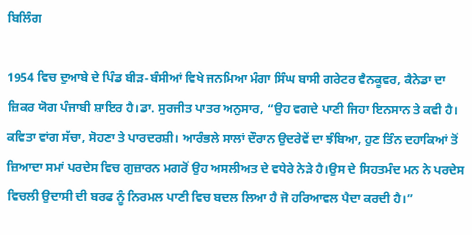ਬਿਲਿੰਗ

1954 ਵਿਚ ਦੁਆਬੇ ਦੇ ਪਿੰਡ ਬੀੜ-ਬੰਸੀਆਂ ਵਿਖੇ ਜਨਮਿਆ ਮੰਗਾ ਸਿੰਘ ਬਾਸੀ ਗਰੇਟਰ ਵੈਨਕੂਵਰ, ਕੈਨੇਡਾ ਦਾ ਜ਼ਿਕਰ ਯੋਗ ਪੰਜਾਬੀ ਸ਼ਾਇਰ ਹੈ।ਡਾ. ਸੁਰਜੀਤ ਪਾਤਰ ਅਨੁਸਾਰ, “ਉਹ ਵਗਦੇ ਪਾਣੀ ਜਿਹਾ ਇਨਸਾਨ ਤੇ ਕਵੀ ਹੈ। ਕਵਿਤਾ ਵਾਂਗ ਸੱਚਾ, ਸੋਹਣਾ ਤੇ ਪਾਰਦਰਸ਼ੀ। ਆਰੰਭਲੇ ਸਾਲਾਂ ਦੌਰਾਨ ਉਦਰੇਵੇਂ ਦਾ ਝੰਬਿਆ, ਹੁਣ ਤਿੰਨ ਦਹਾਕਿਆਂ ਤੋਂ ਜ਼ਿਆਦਾ ਸਮਾਂ ਪਰਦੇਸ ਵਿਚ ਗੁਜ਼ਾਰਨ ਮਗਰੋਂ ਉਹ ਅਸਲੀਅਤ ਦੇ ਵਧੇਰੇ ਨੇੜੇ ਹੈ।ਉਸ ਦੇ ਸਿਹਤਮੰਦ ਮਨ ਨੇ ਪਰਦੇਸ ਵਿਚਲੀ ਉਦਾਸੀ ਦੀ ਬਰਫ ਨੂੰ ਨਿਰਮਲ ਪਾਣੀ ਵਿਚ ਬਦਲ ਲਿਆ ਹੈ ਜੋ ਹਰਿਆਵਲ ਪੈਦਾ ਕਰਦੀ ਹੈ।”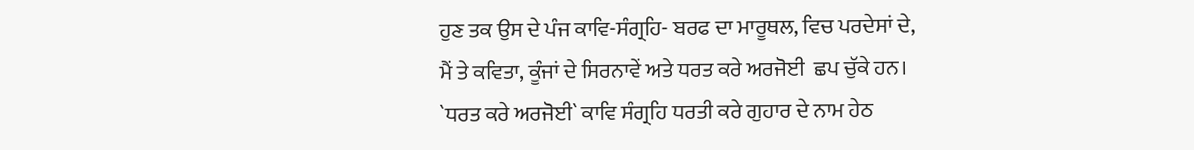ਹੁਣ ਤਕ ਉਸ ਦੇ ਪੰਜ ਕਾਵਿ-ਸੰਗ੍ਰਹਿ- ਬਰਫ ਦਾ ਮਾਰੂਥਲ, ਵਿਚ ਪਰਦੇਸਾਂ ਦੇ, ਮੈਂ ਤੇ ਕਵਿਤਾ, ਕੂੰਜਾਂ ਦੇ ਸਿਰਨਾਵੇਂ ਅਤੇ ਧਰਤ ਕਰੇ ਅਰਜੋਈ  ਛਪ ਚੁੱਕੇ ਹਨ। `ਧਰਤ ਕਰੇ ਅਰਜੋਈ` ਕਾਵਿ ਸੰਗ੍ਰਹਿ ਧਰਤੀ ਕਰੇ ਗੁਹਾਰ ਦੇ ਨਾਮ ਹੇਠ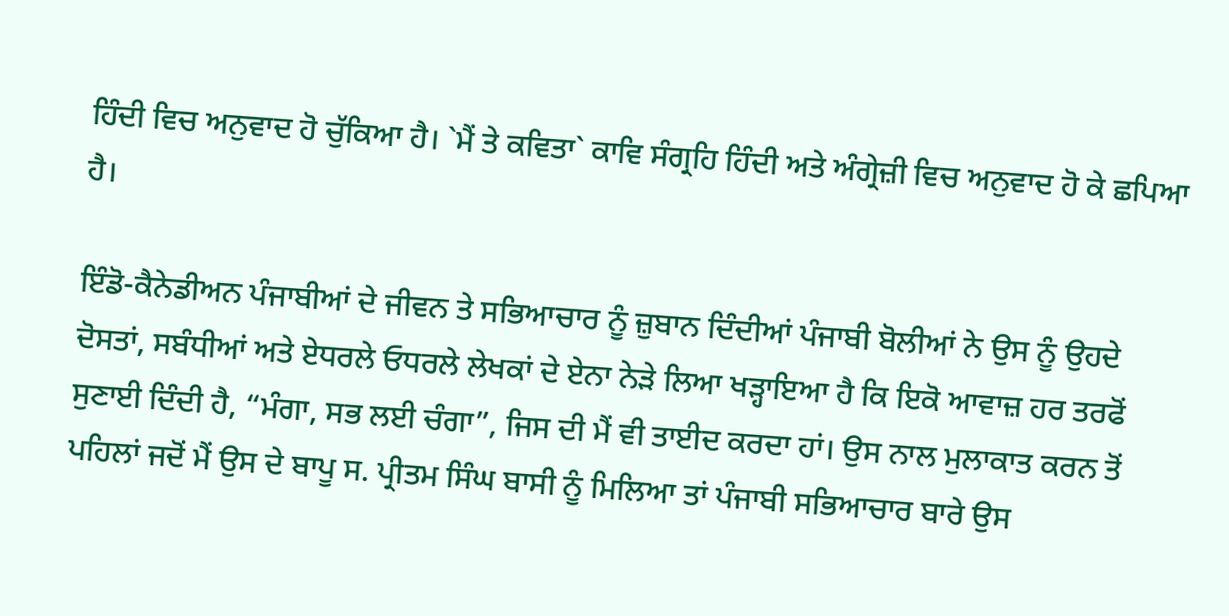ਹਿੰਦੀ ਵਿਚ ਅਨੁਵਾਦ ਹੋ ਚੁੱਕਿਆ ਹੈ। `ਮੈਂ ਤੇ ਕਵਿਤਾ` ਕਾਵਿ ਸੰਗ੍ਰਹਿ ਹਿੰਦੀ ਅਤੇ ਅੰਗ੍ਰੇਜ਼ੀ ਵਿਚ ਅਨੁਵਾਦ ਹੋ ਕੇ ਛਪਿਆ ਹੈ।

ਇੰਡੋ-ਕੈਨੇਡੀਅਨ ਪੰਜਾਬੀਆਂ ਦੇ ਜੀਵਨ ਤੇ ਸਭਿਆਚਾਰ ਨੂੰ ਜ਼ੁਬਾਨ ਦਿੰਦੀਆਂ ਪੰਜਾਬੀ ਬੋਲੀਆਂ ਨੇ ਉਸ ਨੂੰ ਉਹਦੇ ਦੋਸਤਾਂ, ਸਬੰਧੀਆਂ ਅਤੇ ਏਧਰਲੇ ਓਧਰਲੇ ਲੇਖਕਾਂ ਦੇ ਏਨਾ ਨੇੜੇ ਲਿਆ ਖੜ੍ਹਾਇਆ ਹੈ ਕਿ ਇਕੋ ਆਵਾਜ਼ ਹਰ ਤਰਫੋਂ ਸੁਣਾਈ ਦਿੰਦੀ ਹੈ, “ਮੰਗਾ, ਸਭ ਲਈ ਚੰਗਾ”, ਜਿਸ ਦੀ ਮੈਂ ਵੀ ਤਾਈਦ ਕਰਦਾ ਹਾਂ। ਉਸ ਨਾਲ ਮੁਲਾਕਾਤ ਕਰਨ ਤੋਂ ਪਹਿਲਾਂ ਜਦੋਂ ਮੈਂ ਉਸ ਦੇ ਬਾਪੂ ਸ. ਪ੍ਰੀਤਮ ਸਿੰਘ ਬਾਸੀ ਨੂੰ ਮਿਲਿਆ ਤਾਂ ਪੰਜਾਬੀ ਸਭਿਆਚਾਰ ਬਾਰੇ ਉਸ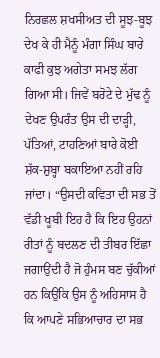ਨਿਰਛਲ ਸ਼ਖਸੀਅਤ ਦੀ ਸੂਝ-ਬੂਝ ਦੇਖ ਕੇ ਹੀ ਮੈਨੂੰ ਮੰਗਾ ਸਿੰਘ ਬਾਰੇ ਕਾਫੀ ਕੁਝ ਅਗੇਤਾ ਸਮਝ ਲੱਗ ਗਿਆ ਸੀ। ਜਿਵੇਂ ਬਰੋਟੇ ਦੇ ਮੁੱਢ ਨੂੰ ਦੇਖਣ ਉਪਰੰਤ ਉਸ ਦੀ ਦਾੜ੍ਹੀ, ਪੱਤਿਆਂ, ਟਾਹਣਿਆਂ ਬਾਰੇ ਕੋਈ ਸ਼ੱਕ-ਸ਼ੁਬ੍ਹਾ ਬਕਾਇਆ ਨਹੀਂ ਰਹਿ ਜਾਂਦਾ। “ਉਸਦੀ ਕਵਿਤਾ ਦੀ ਸਭ ਤੋਂ ਵੱਡੀ ਖੂਬੀ ਇਹ ਹੈ ਕਿ ਇਹ ਉਹਨਾਂ ਰੀਤਾਂ ਨੂੰ ਬਦਲਣ ਦੀ ਤੀਬਰ ਇੱਛਾ ਜਗਾਉਂਦੀ ਹੈ ਜੋ ਹੁੰਮਸ ਬਣ ਚੁੱਕੀਆਂ ਹਨ ਕਿਉਂਕਿ ਉਸ ਨੂੰ ਅਹਿਸਾਸ ਹੈ ਕਿ ਆਪਣੇ ਸਭਿਆਚਾਰ ਦਾ ਸਭ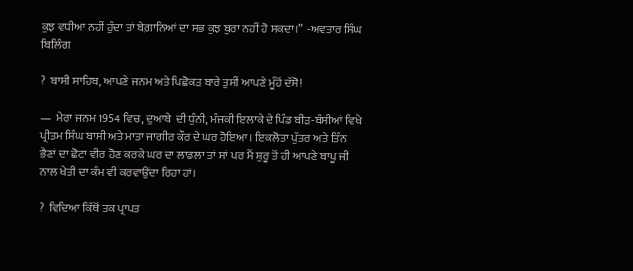ਕੁਝ ਵਧੀਆ ਨਹੀਂ ਹੁੰਦਾ ਤਾਂ ਬੇਗ਼ਾਨਿਆਂ ਦਾ ਸਭ ਕੁਝ ਬੁਰਾ ਨਹੀਂ ਹੋ ਸਕਦਾ।”  -ਅਵਤਾਰ ਸਿੰਘ ਬਿਲਿੰਗ

?  ਬਾਸੀ ਸਾਹਿਬ, ਆਪਣੇ ਜਨਮ ਅਤੇ ਪਿਛੋਕੜ ਬਾਰੇ ਤੁਸੀਂ ਆਪਣੇ ਮੂੰਹੋਂ ਦੱਸੋ!

—  ਮੇਰਾ ਜਨਮ 1954 ਵਿਚ, ਦੁਆਬੇ  ਦੀ ਧੁੰਨੀ, ਮੰਜਕੀ ਇਲਾਕੇ ਦੇ ਪਿੰਡ ਬੀੜ-ਬੰਸੀਆਂ ਵਿਖੇ ਪ੍ਰੀਤਮ ਸਿੰਘ ਬਾਸੀ ਅਤੇ ਮਾਤਾ ਜਾਗੀਰ ਕੌਰ ਦੇ ਘਰ ਹੋਇਆ। ਇਕਲੋਤਾ ਪੁੱਤਰ ਅਤੇ ਤਿੰਨ ਭੈਣਾਂ ਦਾ ਛੋਟਾ ਵੀਰ ਹੋਣ ਕਰਕੇ ਘਰ ਦਾ ਲਾਡਲਾ ਤਾਂ ਸਾਂ ਪਰ ਮੈਂ ਸ਼ੁਰੂ ਤੋਂ ਹੀ ਆਪਣੇ ਬਾਪੂ ਜੀ ਨਾਲ ਖੇਤੀ ਦਾ ਕੰਮ ਵੀ ਕਰਵਾਉਂਦਾ ਰਿਹਾ ਹਾਂ।

?  ਵਿਦਿਆ ਕਿੱਥੋਂ ਤਕ ਪ੍ਰਾਪਤ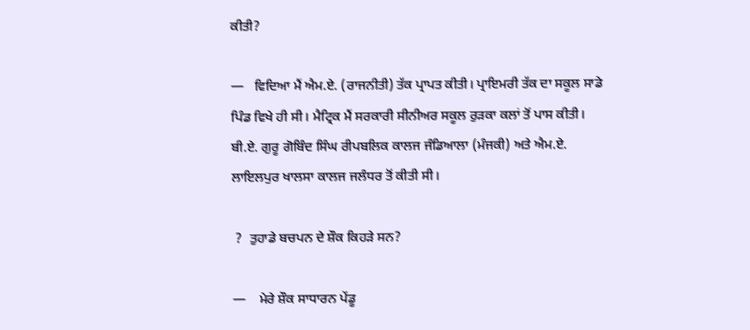ਕੀਤੀ?

—   ਵਿਦਿਆ ਮੈਂ ਐਮ.ਏ. (ਰਾਜਨੀਤੀ) ਤੱਕ ਪ੍ਰਾਪਤ ਕੀਤੀ। ਪ੍ਰਾਇਮਰੀ ਤੱਕ ਦਾ ਸਕੂਲ ਸਾਡੇ ਪਿੰਡ ਵਿਖੇ ਹੀ ਸੀ। ਮੈਟ੍ਰਿਕ ਮੈਂ ਸਰਕਾਰੀ ਸੀਨੀਅਰ ਸਕੂਲ ਰੁੜਕਾ ਕਲਾਂ ਤੋਂ ਪਾਸ ਕੀਤੀ। ਬੀ.ਏ. ਗੁਰੂ ਗੋਬਿੰਦ ਸਿੰਘ ਰੀਪਬਲਿਕ ਕਾਲਜ ਜੰਡਿਆਲਾ (ਮੰਜਕੀ) ਅਤੇ ਐਮ.ਏ. ਲਾਇਲਪੁਰ ਖਾਲਸਾ ਕਾਲਜ ਜਲੰਧਰ ਤੋਂ ਕੀਤੀ ਸੀ।

 ?  ਤੁਹਾਡੇ ਬਚਪਨ ਦੇ ਸ਼ੌਕ ਕਿਹੜੇ ਸਨ?

—    ਮੇਰੇ ਸ਼ੌਕ ਸਾਧਾਰਨ ਪੇਂਡੂ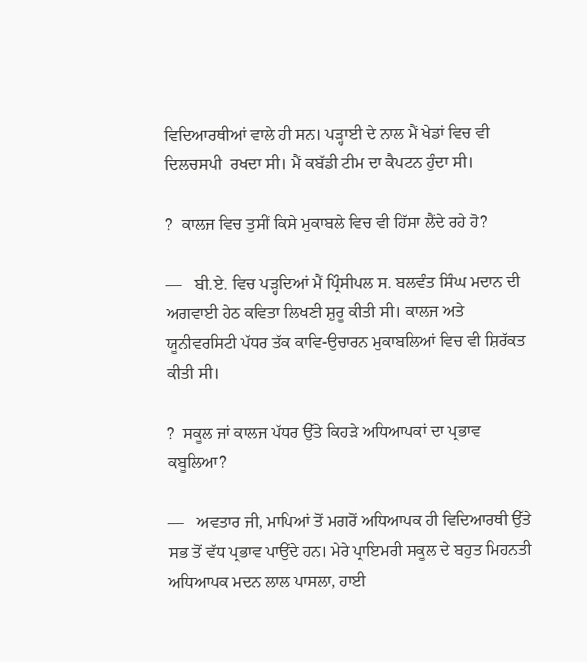ਵਿਦਿਆਰਥੀਆਂ ਵਾਲੇ ਹੀ ਸਨ। ਪੜ੍ਹਾਈ ਦੇ ਨਾਲ ਮੈਂ ਖੇਡਾਂ ਵਿਚ ਵੀ ਦਿਲਚਸਪੀ  ਰਖਦਾ ਸੀ। ਮੈਂ ਕਬੱਡੀ ਟੀਮ ਦਾ ਕੈਪਟਨ ਹੁੰਦਾ ਸੀ।

?  ਕਾਲਜ ਵਿਚ ਤੁਸੀਂ ਕਿਸੇ ਮੁਕਾਬਲੇ ਵਿਚ ਵੀ ਹਿੱਸਾ ਲੈਂਦੇ ਰਹੇ ਹੋ?

—   ਬੀ.ਏ. ਵਿਚ ਪੜ੍ਹਦਿਆਂ ਮੈਂ ਪ੍ਰਿੰਸੀਪਲ ਸ. ਬਲਵੰਤ ਸਿੰਘ ਮਦਾਨ ਦੀ ਅਗਵਾਈ ਹੇਠ ਕਵਿਤਾ ਲਿਖਣੀ ਸ਼ੁਰੂ ਕੀਤੀ ਸੀ। ਕਾਲਜ ਅਤੇ ਯੂਨੀਵਰਸਿਟੀ ਪੱਧਰ ਤੱਕ ਕਾਵਿ-ਉਚਾਰਨ ਮੁਕਾਬਲਿਆਂ ਵਿਚ ਵੀ ਸ਼ਿਰੱਕਤ ਕੀਤੀ ਸੀ।

?  ਸਕੂਲ ਜਾਂ ਕਾਲਜ ਪੱਧਰ ਉੱਤੇ ਕਿਹੜੇ ਅਧਿਆਪਕਾਂ ਦਾ ਪ੍ਰਭਾਵ ਕਬੂਲਿਆ?

—   ਅਵਤਾਰ ਜੀ, ਮਾਪਿਆਂ ਤੋਂ ਮਗਰੋਂ ਅਧਿਆਪਕ ਹੀ ਵਿਦਿਆਰਥੀ ਉੱਤੇ ਸਭ ਤੋਂ ਵੱਧ ਪ੍ਰਭਾਵ ਪਾਉਂਦੇ ਹਨ। ਮੇਰੇ ਪ੍ਰਾਇਮਰੀ ਸਕੂਲ ਦੇ ਬਹੁਤ ਮਿਹਨਤੀ ਅਧਿਆਪਕ ਮਦਨ ਲਾਲ ਪਾਸਲਾ, ਹਾਈ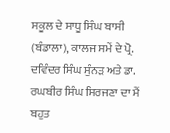ਸਕੂਲ ਦੇ ਸਾਧੂ ਸਿੰਘ ਬਾਸੀ (ਬੰਡਾਲਾ), ਕਾਲਜ ਸਮੇਂ ਦੇ ਪ੍ਰੋ. ਦਵਿੰਦਰ ਸਿੰਘ ਸੁੰਨੜ ਅਤੇ ਡਾ. ਰਘਬੀਰ ਸਿੰਘ ਸਿਰਜਣਾ ਦਾ ਮੈਂ ਬਹੁਤ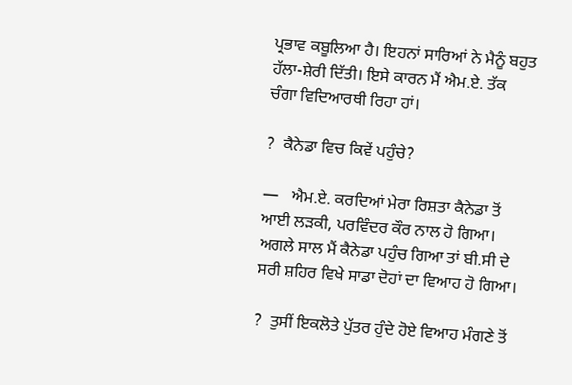ਪ੍ਰਭਾਵ ਕਬੂਲਿਆ ਹੈ। ਇਹਨਾਂ ਸਾਰਿਆਂ ਨੇ ਮੈਨੂੰ ਬਹੁਤ ਹੱਲਾ-ਸ਼ੇਰੀ ਦਿੱਤੀ। ਇਸੇ ਕਾਰਨ ਮੈਂ ਐਮ.ਏ. ਤੱਕ ਚੰਗਾ ਵਿਦਿਆਰਥੀ ਰਿਹਾ ਹਾਂ।

?  ਕੈਨੇਡਾ ਵਿਚ ਕਿਵੇਂ ਪਹੁੰਚੇ?

—   ਐਮ.ਏ. ਕਰਦਿਆਂ ਮੇਰਾ ਰਿਸ਼ਤਾ ਕੈਨੇਡਾ ਤੋਂ ਆਈ ਲੜਕੀ, ਪਰਵਿੰਦਰ ਕੌਰ ਨਾਲ ਹੋ ਗਿਆ। ਅਗਲੇ ਸਾਲ ਮੈਂ ਕੈਨੇਡਾ ਪਹੁੰਚ ਗਿਆ ਤਾਂ ਬੀ.ਸੀ ਦੇ ਸਰੀ ਸ਼ਹਿਰ ਵਿਖੇ ਸਾਡਾ ਦੋਹਾਂ ਦਾ ਵਿਆਹ ਹੋ ਗਿਆ।

?  ਤੁਸੀਂ ਇਕਲੋਤੇ ਪੁੱਤਰ ਹੁੰਦੇ ਹੋਏ ਵਿਆਹ ਮੰਗਣੇ ਤੋਂ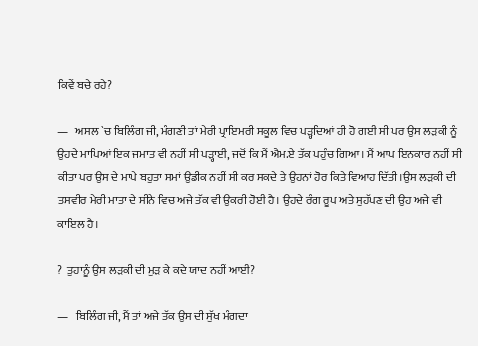ਕਿਵੇਂ ਬਚੇ ਰਹੇ?

—   ਅਸਲ `ਚ ਬਿਲਿੰਗ ਜੀ, ਮੰਗਣੀ ਤਾਂ ਮੇਰੀ ਪ੍ਰਾਇਮਰੀ ਸਕੂਲ ਵਿਚ ਪੜ੍ਹਦਿਆਂ ਹੀ ਹੋ ਗਈ ਸੀ ਪਰ ਉਸ ਲੜਕੀ ਨੂੰ ਉਹਦੇ ਮਾਪਿਆਂ ਇਕ ਜਮਾਤ ਵੀ ਨਹੀਂ ਸੀ ਪੜ੍ਹਾਈ, ਜਦੋਂ ਕਿ ਮੈਂ ਐਮ.ਏ ਤੱਕ ਪਹੁੰਚ ਗਿਆ। ਮੈਂ ਆਪ ਇਨਕਾਰ ਨਹੀਂ ਸੀ ਕੀਤਾ ਪਰ ਉਸ ਦੇ ਮਾਪੇ ਬਹੁਤਾ ਸਮਾਂ ਉਡੀਕ ਨਹੀਂ ਸੀ ਕਰ ਸਕਦੇ ਤੇ ਉਹਨਾਂ ਹੋਰ ਕਿਤੇ ਵਿਆਹ ਦਿੱਤੀ।ਉਸ ਲੜਕੀ ਦੀ ਤਸਵੀਰ ਮੇਰੀ ਮਾਤਾ ਦੇ ਸੀਨੇ ਵਿਚ ਅਜੇ ਤੱਕ ਵੀ ਉਕਰੀ ਹੋਈ ਹੈ। ਉਹਦੇ ਰੰਗ ਰੂਪ ਅਤੇ ਸੁਹੱਪਣ ਦੀ ਉਹ ਅਜੇ ਵੀ ਕਾਇਲ ਹੈ।

?  ਤੁਹਾਨੂੰ ਉਸ ਲੜਕੀ ਦੀ ਮੁੜ ਕੇ ਕਦੇ ਯਾਦ ਨਹੀਂ ਆਈ?

—   ਬਿਲਿੰਗ ਜੀ, ਮੈਂ ਤਾਂ ਅਜੇ ਤੱਕ ਉਸ ਦੀ ਸੁੱਖ ਮੰਗਦਾ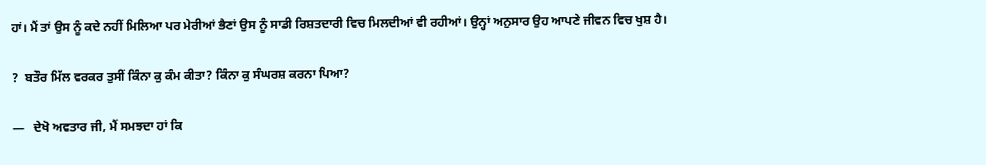ਹਾਂ। ਮੈਂ ਤਾਂ ਉਸ ਨੂੰ ਕਦੇ ਨਹੀਂ ਮਿਲਿਆ ਪਰ ਮੇਰੀਆਂ ਭੈਣਾਂ ਉਸ ਨੂੰ ਸਾਡੀ ਰਿਸ਼ਤਦਾਰੀ ਵਿਚ ਮਿਲਦੀਆਂ ਵੀ ਰਹੀਆਂ। ਉਨ੍ਹਾਂ ਅਨੁਸਾਰ ਉਹ ਆਪਣੇ ਜੀਵਨ ਵਿਚ ਖੁਸ਼ ਹੈ।

?  ਬਤੌਰ ਮਿੱਲ ਵਰਕਰ ਤੁਸੀਂ ਕਿੰਨਾ ਕੁ ਕੰਮ ਕੀਤਾ? ਕਿੰਨਾ ਕੁ ਸੰਘਰਸ਼ ਕਰਨਾ ਪਿਆ?

—   ਦੇਖੋ ਅਵਤਾਰ ਜੀ, ਮੈਂ ਸਮਝਦਾ ਹਾਂ ਕਿ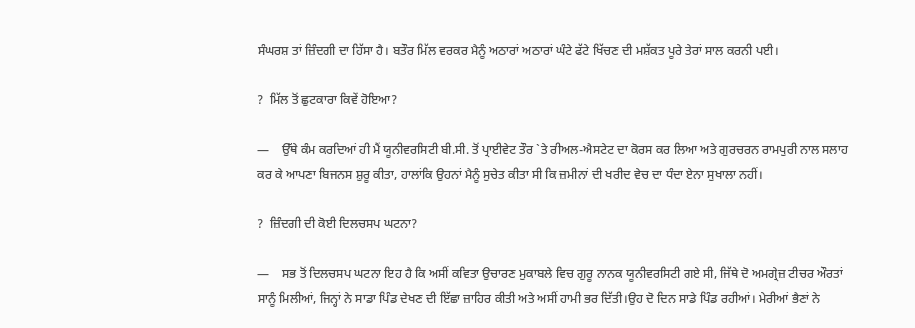ਸੰਘਰਸ਼ ਤਾਂ ਜ਼ਿੰਦਗੀ ਦਾ ਹਿੱਸਾ ਹੈ। ਬਤੌਰ ਮਿੱਲ ਵਰਕਰ ਮੈਨੂੰ ਅਠਾਰਾਂ ਅਠਾਰਾਂ ਘੰਟੇ ਫੱਟੇ ਖਿੱਚਣ ਦੀ ਮਸ਼ੱਕਤ ਪੂਰੇ ਤੇਰਾਂ ਸਾਲ ਕਰਨੀ ਪਈ।

?  ਮਿੱਲ ਤੋਂ ਛੁਟਕਾਰਾ ਕਿਵੇਂ ਹੋਇਆ?

—    ਉੱਥੇ ਕੰਮ ਕਰਦਿਆਂ ਹੀ ਮੈਂ ਯੂਨੀਵਰਸਿਟੀ ਬੀ.ਸੀ. ਤੋਂ ਪ੍ਰਾਈਵੇਟ ਤੌਰ `ਤੇ ਰੀਅਲ-ਐਸਟੇਟ ਦਾ ਕੋਰਸ ਕਰ ਲਿਆ ਅਤੇ ਗੁਰਚਰਨ ਰਾਮਪੁਰੀ ਨਾਲ ਸਲਾਹ ਕਰ ਕੇ ਆਪਣਾ ਬਿਜਨਸ ਸ਼ੁਰੂ ਕੀਤਾ, ਹਾਲਾਂਕਿ ਉਹਨਾਂ ਮੈਨੂੰ ਸੁਚੇਤ ਕੀਤਾ ਸੀ ਕਿ ਜ਼ਮੀਨਾਂ ਦੀ ਖਰੀਦ ਵੇਚ ਦਾ ਧੰਦਾ ਏਨਾ ਸੁਖਾਲਾ ਨਹੀਂ।

?  ਜ਼ਿੰਦਗੀ ਦੀ ਕੋਈ ਦਿਲਚਸਪ ਘਟਨਾ?

—    ਸਭ ਤੋਂ ਦਿਲਚਸਪ ਘਟਨਾ ਇਹ ਹੈ ਕਿ ਅਸੀਂ ਕਵਿਤਾ ਉਚਾਰਣ ਮੁਕਾਬਲੇ ਵਿਚ ਗੁਰੂ ਨਾਨਕ ਯੂਨੀਵਰਸਿਟੀ ਗਏ ਸੀ, ਜਿੱਥੇ ਦੋ ਅਮਗ੍ਰੇਜ਼ ਟੀਚਰ ਔਰਤਾਂ ਸਾਨੂੰ ਮਿਲੀਆਂ, ਜਿਨ੍ਹਾਂ ਨੇ ਸਾਡਾ ਪਿੰਡ ਦੇਖਣ ਦੀ ਇੱਛਾ ਜ਼ਾਹਿਰ ਕੀਤੀ ਅਤੇ ਅਸੀਂ ਹਾਮੀ ਭਰ ਦਿੱਤੀ।ਉਹ ਦੋ ਦਿਨ ਸਾਡੇ ਪਿੰਡ ਰਹੀਆਂ। ਮੇਰੀਆਂ ਭੈਣਾਂ ਨੇ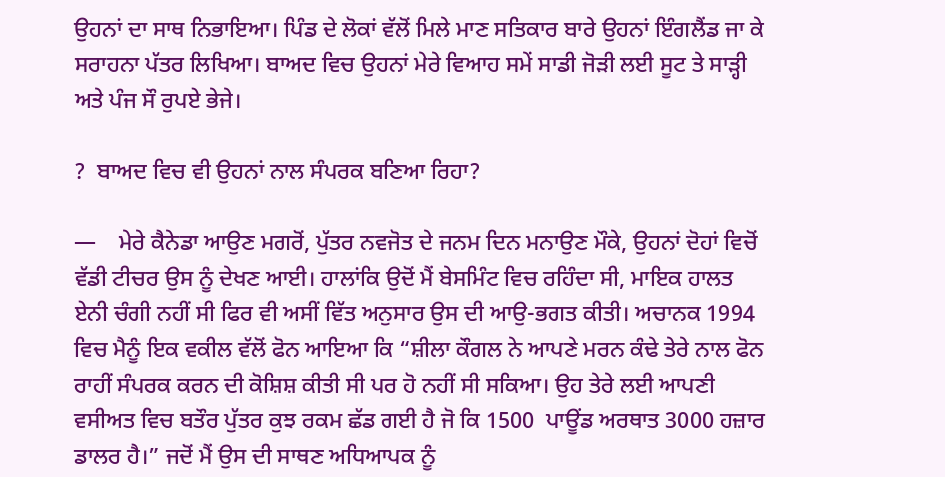ਉਹਨਾਂ ਦਾ ਸਾਥ ਨਿਭਾਇਆ। ਪਿੰਡ ਦੇ ਲੋਕਾਂ ਵੱਲੋਂ ਮਿਲੇ ਮਾਣ ਸਤਿਕਾਰ ਬਾਰੇ ਉਹਨਾਂ ਇੰਗਲੈਂਡ ਜਾ ਕੇ ਸਰਾਹਨਾ ਪੱਤਰ ਲਿਖਿਆ। ਬਾਅਦ ਵਿਚ ਉਹਨਾਂ ਮੇਰੇ ਵਿਆਹ ਸਮੇਂ ਸਾਡੀ ਜੋੜੀ ਲਈ ਸੂਟ ਤੇ ਸਾੜ੍ਹੀ ਅਤੇ ਪੰਜ ਸੌ ਰੁਪਏ ਭੇਜੇ।

?  ਬਾਅਦ ਵਿਚ ਵੀ ਉਹਨਾਂ ਨਾਲ ਸੰਪਰਕ ਬਣਿਆ ਰਿਹਾ?

—    ਮੇਰੇ ਕੈਨੇਡਾ ਆਉਣ ਮਗਰੋਂ, ਪੁੱਤਰ ਨਵਜੋਤ ਦੇ ਜਨਮ ਦਿਨ ਮਨਾਉਣ ਮੌਕੇ, ਉਹਨਾਂ ਦੋਹਾਂ ਵਿਚੋਂ ਵੱਡੀ ਟੀਚਰ ਉਸ ਨੂੰ ਦੇਖਣ ਆਈ। ਹਾਲਾਂਕਿ ਉਦੋਂ ਮੈਂ ਬੇਸਮਿੰਟ ਵਿਚ ਰਹਿੰਦਾ ਸੀ, ਮਾਇਕ ਹਾਲਤ ਏਨੀ ਚੰਗੀ ਨਹੀਂ ਸੀ ਫਿਰ ਵੀ ਅਸੀਂ ਵਿੱਤ ਅਨੁਸਾਰ ਉਸ ਦੀ ਆਉ-ਭਗਤ ਕੀਤੀ। ਅਚਾਨਕ 1994 ਵਿਚ ਮੈਨੂੰ ਇਕ ਵਕੀਲ ਵੱਲੋਂ ਫੋਨ ਆਇਆ ਕਿ “ਸ਼ੀਲਾ ਕੌਗਲ ਨੇ ਆਪਣੇ ਮਰਨ ਕੰਢੇ ਤੇਰੇ ਨਾਲ ਫੋਨ ਰਾਹੀਂ ਸੰਪਰਕ ਕਰਨ ਦੀ ਕੋਸ਼ਿਸ਼ ਕੀਤੀ ਸੀ ਪਰ ਹੋ ਨਹੀਂ ਸੀ ਸਕਿਆ। ਉਹ ਤੇਰੇ ਲਈ ਆਪਣੀ ਵਸੀਅਤ ਵਿਚ ਬਤੌਰ ਪੁੱਤਰ ਕੁਝ ਰਕਮ ਛੱਡ ਗਈ ਹੈ ਜੋ ਕਿ 1500  ਪਾਊਂਡ ਅਰਥਾਤ 3000 ਹਜ਼ਾਰ ਡਾਲਰ ਹੈ।” ਜਦੋਂ ਮੈਂ ਉਸ ਦੀ ਸਾਥਣ ਅਧਿਆਪਕ ਨੂੰ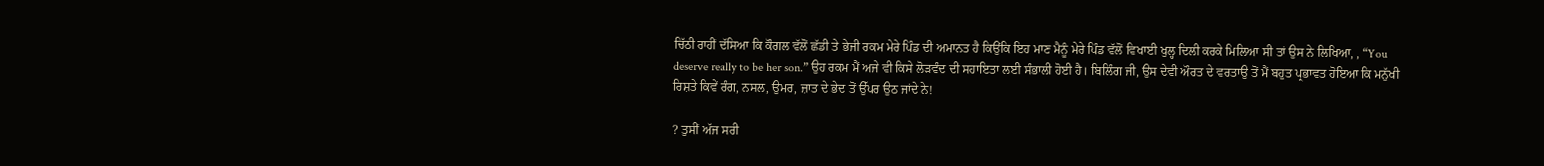ਚਿੱਠੀ ਰਾਹੀਂ ਦੱਸਿਆ ਕਿ ਕੌਗਲ ਵੱਲੋਂ ਛੱਡੀ ਤੇ ਭੇਜੀ ਰਕਮ ਮੇਰੇ ਪਿੰਡ ਦੀ ਅਮਾਨਤ ਹੈ ਕਿਉਂਕਿ ਇਹ ਮਾਣ ਮੈਨੂੰ ਮੇਰੇ ਪਿੰਡ ਵੱਲੋਂ ਵਿਖਾਈ ਖੁਲ੍ਹ ਦਿਲੀ ਕਰਕੇ ਮਿਲਿਆ ਸੀ ਤਾਂ ਉਸ ਨੇ ਲਿਖਿਆ, , “You deserve really to be her son.” ਉਹ ਰਕਮ ਮੈਂ ਅਜੇ ਵੀ ਕਿਸੇ ਲੋੜਵੰਦ ਦੀ ਸਹਾਇਤਾ ਲਈ ਸੰਭਾਲੀ ਹੋਈ ਹੈ। ਬਿਲਿੰਗ ਜੀ, ਉਸ ਦੇਵੀ ਔਰਤ ਦੇ ਵਰਤਾਉ ਤੋਂ ਮੈਂ ਬਹੁਤ ਪ੍ਰਭਾਵਤ ਹੋਇਆ ਕਿ ਮਨੁੱਖੀ ਰਿਸ਼ਤੇ ਕਿਵੇਂ ਰੰਗ, ਨਸਲ, ਉਮਰ, ਜ਼ਾਤ ਦੇ ਭੇਦ ਤੋਂ ਉੱਪਰ ਉਠ ਜਾਂਦੇ ਨੇ!

? ਤੁਸੀਂ ਅੱਜ ਸਰੀ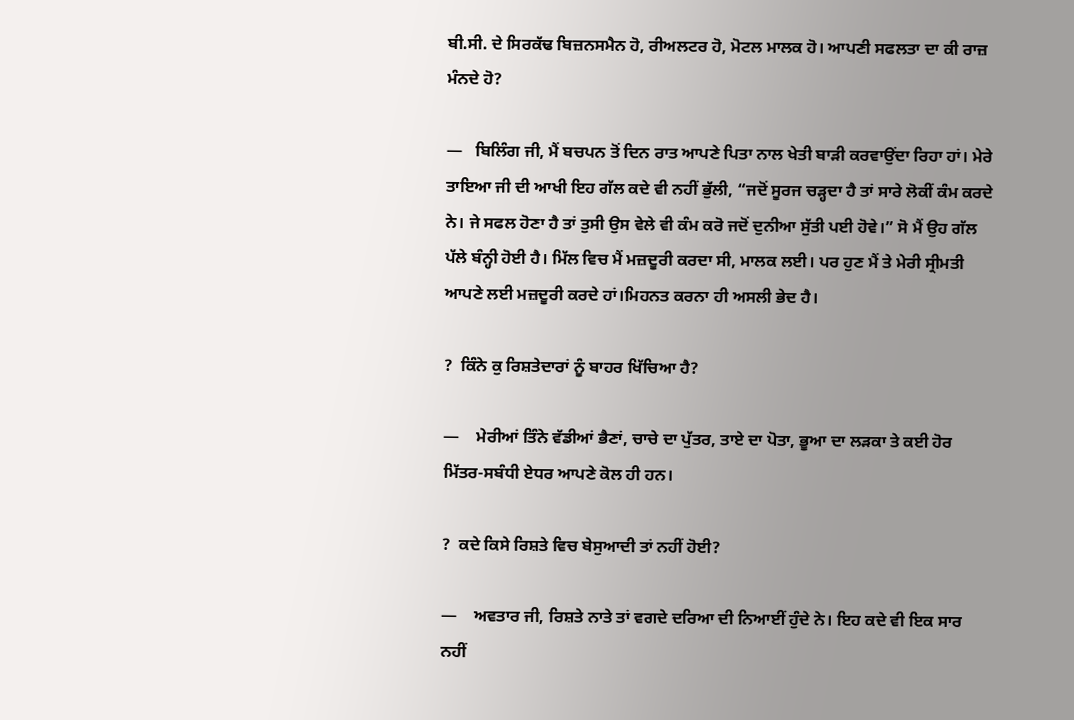ਬੀ.ਸੀ. ਦੇ ਸਿਰਕੱਢ ਬਿਜ਼ਨਸਮੈਨ ਹੋ, ਰੀਅਲਟਰ ਹੋ, ਮੋਟਲ ਮਾਲਕ ਹੋ। ਆਪਣੀ ਸਫਲਤਾ ਦਾ ਕੀ ਰਾਜ਼ ਮੰਨਦੇ ਹੋ?

—   ਬਿਲਿੰਗ ਜੀ, ਮੈਂ ਬਚਪਨ ਤੋਂ ਦਿਨ ਰਾਤ ਆਪਣੇ ਪਿਤਾ ਨਾਲ ਖੇਤੀ ਬਾੜੀ ਕਰਵਾਉਂਦਾ ਰਿਹਾ ਹਾਂ। ਮੇਰੇ ਤਾਇਆ ਜੀ ਦੀ ਆਖੀ ਇਹ ਗੱਲ ਕਦੇ ਵੀ ਨਹੀਂ ਭੁੱਲੀ, “ਜਦੋਂ ਸੂਰਜ ਚੜ੍ਹਦਾ ਹੈ ਤਾਂ ਸਾਰੇ ਲੋਕੀਂ ਕੰਮ ਕਰਦੇ ਨੇ। ਜੇ ਸਫਲ ਹੋਣਾ ਹੈ ਤਾਂ ਤੁਸੀ ਉਸ ਵੇਲੇ ਵੀ ਕੰਮ ਕਰੋ ਜਦੋਂ ਦੁਨੀਆ ਸੁੱਤੀ ਪਈ ਹੋਵੇ।” ਸੋ ਮੈਂ ਉਹ ਗੱਲ ਪੱਲੇ ਬੰਨ੍ਹੀ ਹੋਈ ਹੈ। ਮਿੱਲ ਵਿਚ ਮੈਂ ਮਜ਼ਦੂਰੀ ਕਰਦਾ ਸੀ, ਮਾਲਕ ਲਈ। ਪਰ ਹੁਣ ਮੈਂ ਤੇ ਮੇਰੀ ਸ੍ਰੀਮਤੀ ਆਪਣੇ ਲਈ ਮਜ਼ਦੂਰੀ ਕਰਦੇ ਹਾਂ।ਮਿਹਨਤ ਕਰਨਾ ਹੀ ਅਸਲੀ ਭੇਦ ਹੈ।

?  ਕਿੰਨੇ ਕੁ ਰਿਸ਼ਤੇਦਾਰਾਂ ਨੂੰ ਬਾਹਰ ਖਿੱਚਿਆ ਹੈ?

—    ਮੇਰੀਆਂ ਤਿੰਨੇ ਵੱਡੀਆਂ ਭੈਣਾਂ, ਚਾਚੇ ਦਾ ਪੁੱਤਰ, ਤਾਏ ਦਾ ਪੋਤਾ, ਭੂਆ ਦਾ ਲੜਕਾ ਤੇ ਕਈ ਹੋਰ ਮਿੱਤਰ-ਸਬੰਧੀ ਏਧਰ ਆਪਣੇ ਕੋਲ ਹੀ ਹਨ।

?  ਕਦੇ ਕਿਸੇ ਰਿਸ਼ਤੇ ਵਿਚ ਬੇਸੁਆਦੀ ਤਾਂ ਨਹੀਂ ਹੋਈ?

—    ਅਵਤਾਰ ਜੀ, ਰਿਸ਼ਤੇ ਨਾਤੇ ਤਾਂ ਵਗਦੇ ਦਰਿਆ ਦੀ ਨਿਆਈਂ ਹੁੰਦੇ ਨੇ। ਇਹ ਕਦੇ ਵੀ ਇਕ ਸਾਰ ਨਹੀਂ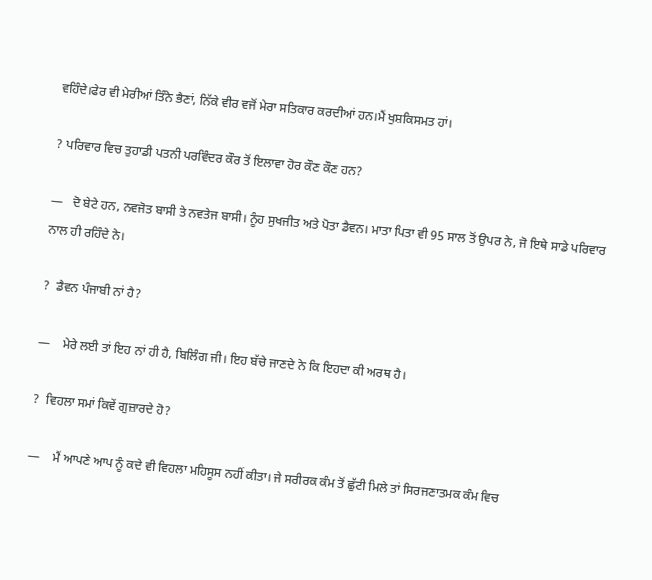ਵਹਿੰਦੇ।ਫੇਰ ਵੀ ਮੇਰੀਆਂ ਤਿੰਨੇ ਭੈਣਾਂ, ਨਿੱਕੇ ਵੀਰ ਵਜੋਂ ਮੇਰਾ ਸਤਿਕਾਰ ਕਰਦੀਆਂ ਹਨ।ਮੈਂ ਖੁਸ਼ਕਿਸਮਤ ਹਾਂ।

? ਪਰਿਵਾਰ ਵਿਚ ਤੁਹਾਡੀ ਪਤਨੀ ਪਰਵਿੰਦਰ ਕੌਰ ਤੋਂ ਇਲਾਵਾ ਹੋਰ ਕੌਣ ਕੌਣ ਹਨ?

—   ਦੋ ਬੇਟੇ ਹਨ, ਨਵਜੋਤ ਬਾਸੀ ਤੇ ਨਵਤੇਜ ਬਾਸੀ। ਨੂੰਹ ਸੁਖਜੀਤ ਅਤੇ ਪੋਤਾ ਡੈਵਨ। ਮਾਤਾ ਪਿਤਾ ਵੀ 95 ਸਾਲ ਤੋਂ ਉਪਰ ਨੇ, ਜੋ ਇਥੇ ਸਾਡੇ ਪਰਿਵਾਰ ਨਾਲ ਹੀ ਰਹਿੰਦੇ ਨੇ।

?  ਡੈਵਨ ਪੰਜਾਬੀ ਨਾਂ ਹੈ?

—    ਮੇਰੇ ਲਈ ਤਾਂ ਇਹ ਨਾਂ ਹੀ ਹੈ, ਬਿਲਿੰਗ ਜੀ। ਇਹ ਬੱਚੇ ਜਾਣਦੇ ਨੇ ਕਿ ਇਹਦਾ ਕੀ ਅਰਥ ਹੈ।

?  ਵਿਹਲਾ ਸਮਾਂ ਕਿਵੇਂ ਗੁਜ਼ਾਰਦੇ ਹੋ?

—    ਮੈਂ ਆਪਣੇ ਆਪ ਨੂੰ ਕਦੇ ਵੀ ਵਿਹਲਾ ਮਹਿਸੂਸ ਨਹੀਂ ਕੀਤਾ। ਜੇ ਸਰੀਰਕ ਕੰਮ ਤੋਂ ਛੁੱਟੀ ਮਿਲੇ ਤਾਂ ਸਿਰਜਣਾਤਮਕ ਕੰਮ ਵਿਚ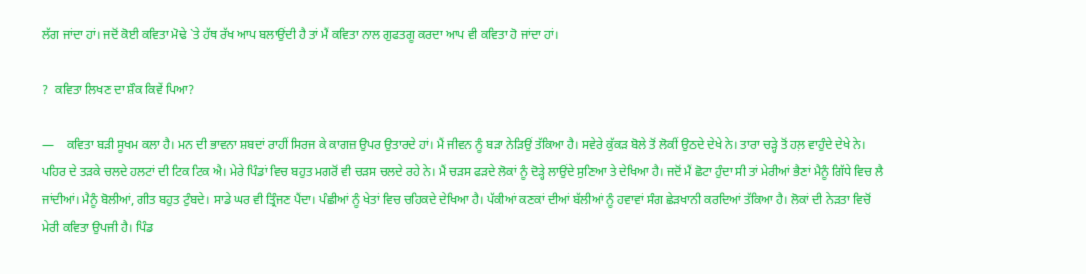ਲੱਗ ਜਾਂਦਾ ਹਾਂ। ਜਦੋਂ ਕੋਈ ਕਵਿਤਾ ਮੋਢੇ `ਤੇ ਹੱਥ ਰੱਖ ਆਪ ਬਲਾਉਂਦੀ ਹੈ ਤਾਂ ਮੈਂ ਕਵਿਤਾ ਨਾਲ ਗੁਫਤਗੂ ਕਰਦਾ ਆਪ ਵੀ ਕਵਿਤਾ ਹੋ ਜਾਂਦਾ ਹਾਂ।

?  ਕਵਿਤਾ ਲਿਖਣ ਦਾ ਸ਼ੌਕ ਕਿਵੇਂ ਪਿਆ?

—    ਕਵਿਤਾ ਬੜੀ ਸੂਖਮ ਕਲਾ ਹੈ। ਮਨ ਦੀ ਭਾਵਨਾ ਸ਼ਬਦਾਂ ਰਾਹੀਂ ਸਿਰਜ ਕੇ ਕਾਗਜ਼ ਉਪਰ ਉਤਾਰਦੇ ਹਾਂ। ਮੈਂ ਜੀਵਨ ਨੂੰ ਬੜਾ ਨੇੜਿਉਂ ਤੱਕਿਆ ਹੈ। ਸਵੇਰੇ ਕੁੱਕੜ ਬੋਲੇ ਤੋਂ ਲੋਕੀਂ ਉਠਦੇ ਦੇਖੇ ਨੇ। ਤਾਰਾ ਚੜ੍ਹੇ ਤੋਂ ਹਲ਼ ਵਾਹੁੰਦੇ ਦੇਖੇ ਨੇ। ਪਹਿਰ ਦੇ ਤੜਕੇ ਚਲਦੇ ਹਲਟਾਂ ਦੀ ਟਿਕ ਟਿਕ ਐ। ਮੇਰੇ ਪਿੰਡਾਂ ਵਿਚ ਬਹੁਤ ਮਗਰੋਂ ਵੀ ਚੜਸ ਚਲਦੇ ਰਹੇ ਨੇ। ਮੈਂ ਚੜਸ ਫੜਦੇ ਲੋਕਾਂ ਨੂੰ ਦੋੜ੍ਹੇ ਲਾਉਂਦੇ ਸੁਣਿਆ ਤੇ ਦੇਖਿਆ ਹੈ। ਜਦੋਂ ਮੈਂ ਛੋਟਾ ਹੁੰਦਾ ਸੀ ਤਾਂ ਮੇਰੀਆਂ ਭੈਣਾਂ ਮੈਨੂੰ ਗਿੱਧੇ ਵਿਚ ਲੈ ਜਾਂਦੀਆਂ। ਮੈਨੂੰ ਬੋਲੀਆਂ, ਗੀਤ ਬਹੁਤ ਟੁੰਬਦੇ। ਸਾਡੇ ਘਰ ਵੀ ਤ੍ਰਿੰਜਣ ਪੈਂਦਾ। ਪੰਛੀਆਂ ਨੂੰ ਖੇਤਾਂ ਵਿਚ ਚਹਿਕਦੇ ਦੇਖਿਆ ਹੈ। ਪੱਕੀਆਂ ਕਣਕਾਂ ਦੀਆਂ ਬੱਲੀਆਂ ਨੂੰ ਹਵਾਵਾਂ ਸੰਗ ਛੇੜਖਾਨੀ ਕਰਦਿਆਂ ਤੱਕਿਆ ਹੈ। ਲੋਕਾਂ ਦੀ ਨੇੜਤਾ ਵਿਚੋਂ ਮੇਰੀ ਕਵਿਤਾ ਉਪਜੀ ਹੈ। ਪਿੰਡ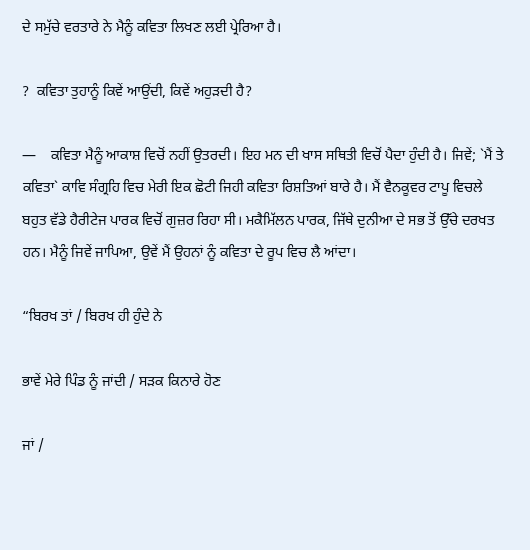ਦੇ ਸਮੁੱਚੇ ਵਰਤਾਰੇ ਨੇ ਮੈਨੂੰ ਕਵਿਤਾ ਲਿਖਣ ਲਈ ਪ੍ਰੇਰਿਆ ਹੈ।

?  ਕਵਿਤਾ ਤੁਹਾਨੂੰ ਕਿਵੇਂ ਆਉਂਦੀ, ਕਿਵੇਂ ਅਹੁੜਦੀ ਹੈ?

—    ਕਵਿਤਾ ਮੈਨੂੰ ਆਕਾਸ਼ ਵਿਚੋਂ ਨਹੀਂ ਉਤਰਦੀ। ਇਹ ਮਨ ਦੀ ਖਾਸ ਸਥਿਤੀ ਵਿਚੋਂ ਪੈਦਾ ਹੁੰਦੀ ਹੈ। ਜਿਵੇਂ; `ਮੈਂ ਤੇ ਕਵਿਤਾ` ਕਾਵਿ ਸੰਗ੍ਰਹਿ ਵਿਚ ਮੇਰੀ ਇਕ ਛੋਟੀ ਜਿਹੀ ਕਵਿਤਾ ਰਿਸ਼ਤਿਆਂ ਬਾਰੇ ਹੈ। ਮੈਂ ਵੈਨਕੂਵਰ ਟਾਪੂ ਵਿਚਲੇ ਬਹੁਤ ਵੱਡੇ ਹੈਰੀਟੇਜ ਪਾਰਕ ਵਿਚੋਂ ਗੁਜ਼ਰ ਰਿਹਾ ਸੀ। ਮਕੈਮਿੱਲਨ ਪਾਰਕ, ਜਿੱਥੇ ਦੁਨੀਆ ਦੇ ਸਭ ਤੋਂ ਉੱਚੇ ਦਰਖਤ ਹਨ। ਮੈਨੂੰ ਜਿਵੇਂ ਜਾਪਿਆ, ਉਵੇਂ ਮੈਂ ਉਹਨਾਂ ਨੂੰ ਕਵਿਤਾ ਦੇ ਰੂਪ ਵਿਚ ਲੈ ਆਂਦਾ।

“ਬਿਰਖ ਤਾਂ / ਬਿਰਖ ਹੀ ਹੁੰਦੇ ਨੇ

ਭਾਵੇਂ ਮੇਰੇ ਪਿੰਡ ਨੂੰ ਜਾਂਦੀ / ਸੜਕ ਕਿਨਾਰੇ ਹੋਣ

ਜਾਂ /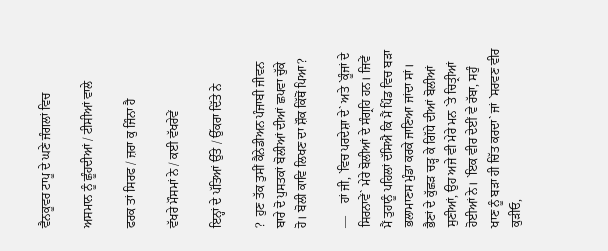ਵੈਨਕੂਵਰ ਟਾਪੂ ਦੇ ਘਣੇ ਜੰਗਲਾਂ ਵਿਚ

ਅਸਮਾਨ ਨੂੰ ਛੂੰਹਦੀਆਂ / ਟੀਸੀਆਂ ਵਾਲੇ

ਫਰਕ ਤਾਂ ਸਿਰਫ / ਜ਼ਰਾ ਕੁ ਜਿੰਨਾ ਹੈ

ਵੱਖਰੇ ਮੌਸਮਾਂ ਨੇ / ਕਈ ਵੱਖਰੇਵੇਂ

ਇਨ੍ਹਾਂ ਦੇ ਪੱਤਿਆਂ ਉੱਤੇ / ਉੱਕਰਾ ਦਿੱਤੇ ਨੇ

?  ਹੁਣ ਤੱਕ ਤੁਸੀਂ ਕੈਨੇਡੀਅਨ ਪੰਜਾਬੀ ਜੀਵਨ ਬਾਰੇ ਦੋ ਪੁਸਤਕਾਂ ਬੋਲੀਆਂ ਦੀਆਂ ਛਪਵਾ ਚੁੱਕੇ ਹੋ। ਬੋਲੀ ਕਾਵਿ ਲਿਖਣ ਦਾ ਸ਼ੌਕ ਕਿੱਥੋਂ ਪਿਆ?

—    ਹਾਂ ਜੀ, `ਵਿਚ ਪਰਦੇਸ਼ਾ ਦੇ` ਅਤੇ `ਕੂੰਜਾਂ ਦੇ ਸਿਰਨਾਵੇਂ` ਮੇਰੇ ਬੋਲੀਆਂ ਦੇ ਸੰਗ੍ਰਹਿ ਹਨ। ਜਿਵੇਂ ਮੈਂ ਤੁਹਾਨੂੰ ਪਹਿਲਾਂ ਦੱਸਿਐ ਕਿ ਮੈਂ ਪਿੰਡ ਵਿਚ ਬੜਾ ਭਲਾਮਾਣਸ ਮੁੰਡਾ ਕਰਕੇ ਜਾਣਿਆ ਜਾਂਦਾ ਸਾਂ। ਭੈਣਾਂ ਦੇ ਕੁੱਛੜ ਚੜ੍ਹ ਕੇ ਗਿੱਧੇ ਦੀਆਂ ਬੋਲੀਆਂ ਸੁਣੀਆਂ, ਉਹ ਅਜੇ ਵੀ ਮੇਰੇ ਮਨ `ਤੇ ਚਿਤ੍ਰੀਆਂ ਹੋਈਆਂ ਨੇ। `ਇਕ ਵੀਰ ਦੇਈਂ ਵੇ ਰੱਬਾ, ਸਹੁੰ ਖਾਣ ਨੂੰ ਬੜਾ ਹੀ ਚਿੱਤ ਕਰਦਾ` ਜਾਂ `ਸਰਵਣ ਵੀਰ ਕੁੜੀਓ,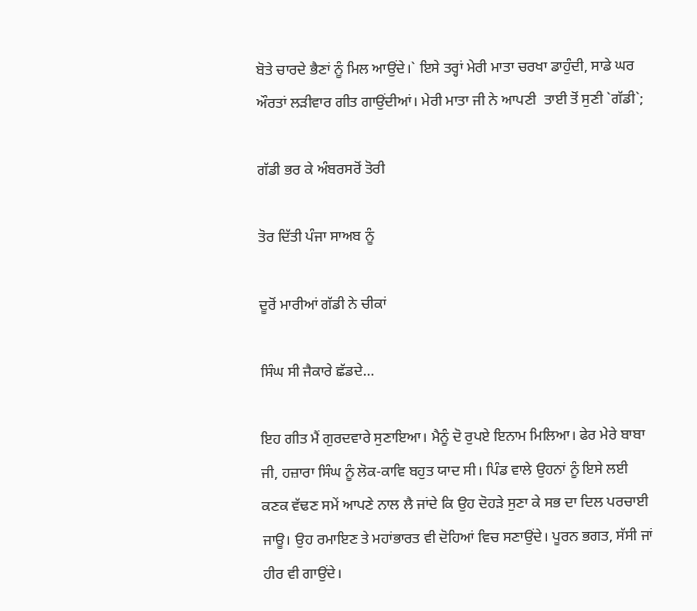ਬੋਤੇ ਚਾਰਦੇ ਭੈਣਾਂ ਨੂੰ ਮਿਲ ਆਉਂਦੇ।` ਇਸੇ ਤਰ੍ਹਾਂ ਮੇਰੀ ਮਾਤਾ ਚਰਖਾ ਡਾਹੁੰਦੀ, ਸਾਡੇ ਘਰ ਔਰਤਾਂ ਲੜੀਵਾਰ ਗੀਤ ਗਾਉਂਦੀਆਂ। ਮੇਰੀ ਮਾਤਾ ਜੀ ਨੇ ਆਪਣੀ  ਤਾਈ ਤੋਂ ਸੁਣੀ `ਗੱਡੀ`;

ਗੱਡੀ ਭਰ ਕੇ ਅੰਬਰਸਰੋਂ ਤੋਰੀ

ਤੋਰ ਦਿੱਤੀ ਪੰਜਾ ਸਾਅਬ ਨੂੰ

ਦੂਰੋਂ ਮਾਰੀਆਂ ਗੱਡੀ ਨੇ ਚੀਕਾਂ

ਸਿੰਘ ਸੀ ਜੈਕਾਰੇ ਛੱਡਦੇ…

ਇਹ ਗੀਤ ਮੈਂ ਗੁਰਦਵਾਰੇ ਸੁਣਾਇਆ। ਮੈਨੂੰ ਦੋ ਰੁਪਏ ਇਨਾਮ ਮਿਲਿਆ। ਫੇਰ ਮੇਰੇ ਬਾਬਾ ਜੀ, ਹਜ਼ਾਰਾ ਸਿੰਘ ਨੂੰ ਲੋਕ-ਕਾਵਿ ਬਹੁਤ ਯਾਦ ਸੀ। ਪਿੰਡ ਵਾਲੇ ਉਹਨਾਂ ਨੂੰ ਇਸੇ ਲਈ ਕਣਕ ਵੱਢਣ ਸਮੇਂ ਆਪਣੇ ਨਾਲ ਲੈ ਜਾਂਦੇ ਕਿ ਉਹ ਦੋਹੜੇ ਸੁਣਾ ਕੇ ਸਭ ਦਾ ਦਿਲ ਪਰਚਾਈ ਜਾਊ। ਉਹ ਰਮਾਇਣ ਤੇ ਮਹਾਂਭਾਰਤ ਵੀ ਦੋਹਿਆਂ ਵਿਚ ਸਣਾਉਂਦੇ। ਪੂਰਨ ਭਗਤ, ਸੱਸੀ ਜਾਂ ਹੀਰ ਵੀ ਗਾਉਂਦੇ।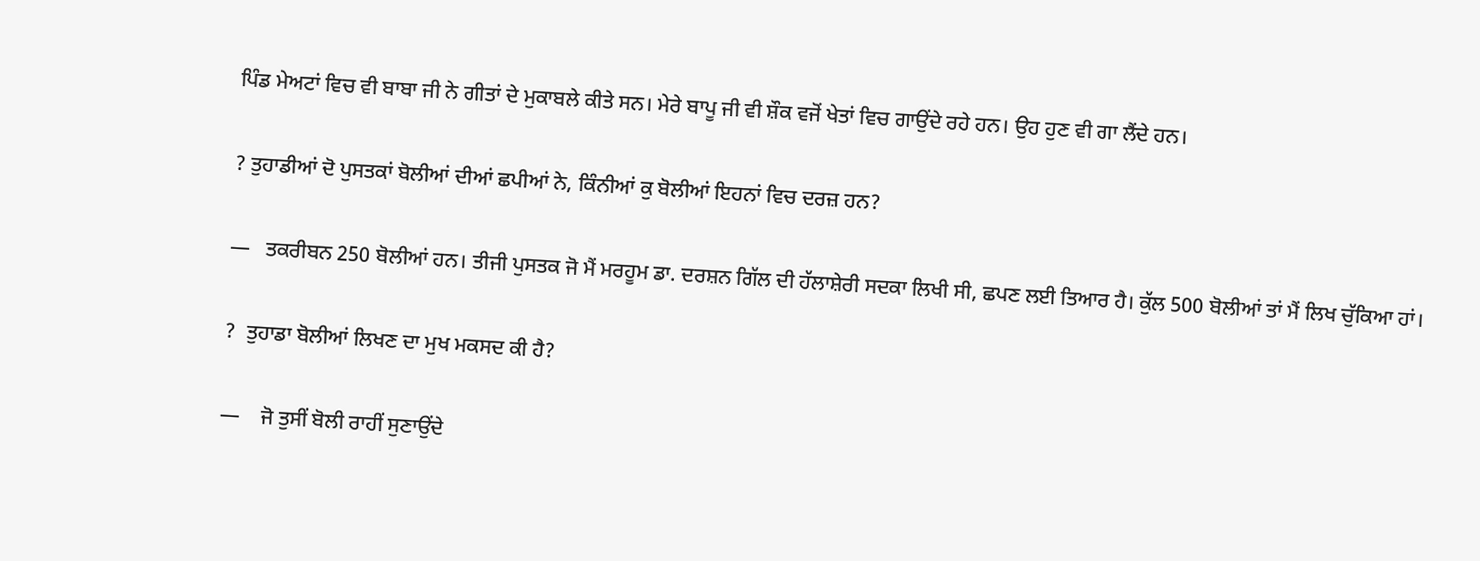ਪਿੰਡ ਮੇਅਟਾਂ ਵਿਚ ਵੀ ਬਾਬਾ ਜੀ ਨੇ ਗੀਤਾਂ ਦੇ ਮੁਕਾਬਲੇ ਕੀਤੇ ਸਨ। ਮੇਰੇ ਬਾਪੂ ਜੀ ਵੀ ਸ਼ੌਕ ਵਜੋਂ ਖੇਤਾਂ ਵਿਚ ਗਾਉਂਦੇ ਰਹੇ ਹਨ। ਉਹ ਹੁਣ ਵੀ ਗਾ ਲੈਂਦੇ ਹਨ।

? ਤੁਹਾਡੀਆਂ ਦੋ ਪੁਸਤਕਾਂ ਬੋਲੀਆਂ ਦੀਆਂ ਛਪੀਆਂ ਨੇ, ਕਿੰਨੀਆਂ ਕੁ ਬੋਲੀਆਂ ਇਹਨਾਂ ਵਿਚ ਦਰਜ਼ ਹਨ?

—   ਤਕਰੀਬਨ 250 ਬੋਲੀਆਂ ਹਨ। ਤੀਜੀ ਪੁਸਤਕ ਜੋ ਮੈਂ ਮਰਹੂਮ ਡਾ. ਦਰਸ਼ਨ ਗਿੱਲ ਦੀ ਹੱਲਾਸ਼ੇਰੀ ਸਦਕਾ ਲਿਖੀ ਸੀ, ਛਪਣ ਲਈ ਤਿਆਰ ਹੈ। ਕੁੱਲ 500 ਬੋਲੀਆਂ ਤਾਂ ਮੈਂ ਲਿਖ ਚੁੱਕਿਆ ਹਾਂ।

?  ਤੁਹਾਡਾ ਬੋਲੀਆਂ ਲਿਖਣ ਦਾ ਮੁਖ ਮਕਸਦ ਕੀ ਹੈ?

—    ਜੋ ਤੁਸੀਂ ਬੋਲੀ ਰਾਹੀਂ ਸੁਣਾਉਂਦੇ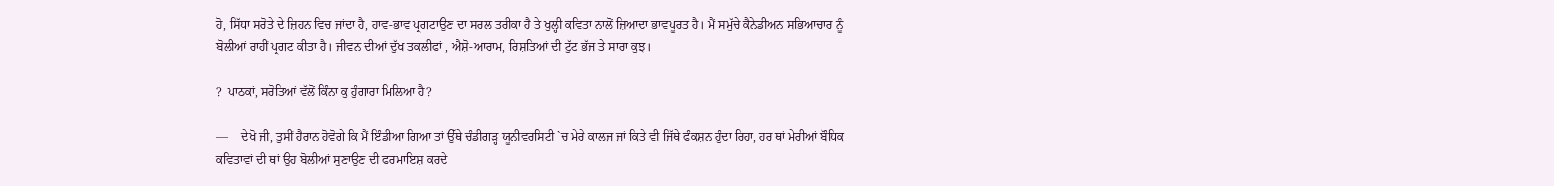ਹੋ, ਸਿੱਧਾ ਸਰੋਤੇ ਦੇ ਜ਼ਿਹਨ ਵਿਚ ਜਾਂਦਾ ਹੈ, ਹਾਵ-ਭਾਵ ਪ੍ਰਗਟਾਉਣ ਦਾ ਸਰਲ ਤਰੀਕਾ ਹੈ ਤੇ ਖੁਲ੍ਹੀ ਕਵਿਤਾ ਨਾਲੋਂ ਜ਼ਿਆਦਾ ਭਾਵਪੂਰਤ ਹੈ। ਮੈਂ ਸਮੁੱਚੇ ਕੈਨੇਡੀਅਨ ਸਭਿਆਚਾਰ ਨੂੰ ਬੋਲੀਆਂ ਰਾਹੀਂ ਪ੍ਰਗਟ ਕੀਤਾ ਹੈ। ਜੀਵਨ ਦੀਆਂ ਦੁੱਖ ਤਕਲੀਫਾਂ , ਐਸ਼ੋ-ਆਰਾਮ, ਰਿਸ਼ਤਿਆਂ ਦੀ ਟੁੱਟ ਭੱਜ ਤੇ ਸਾਰਾ ਕੁਝ।

?  ਪਾਠਕਾਂ, ਸਰੋਤਿਆਂ ਵੱਲੋਂ ਕਿੰਨਾ ਕੁ ਹੁੰਗਾਰਾ ਮਿਲਿਆ ਹੈ?

—    ਦੇਖੋ ਜੀ, ਤੁਸੀਂ ਹੈਰਾਨ ਹੋਵੋਗੇ ਕਿ ਮੈਂ ਇੰਡੀਆ ਗਿਆ ਤਾਂ ਉੱਥੇ ਚੰਡੀਗੜ੍ਹ ਯੂਨੀਵਰਸਿਟੀ `ਚ ਮੇਰੇ ਕਾਲਜ ਜਾਂ ਕਿਤੇ ਵੀ ਜਿੱਥੇ ਫੰਕਸ਼ਨ ਹੁੰਦਾ ਰਿਹਾ, ਹਰ ਥਾਂ ਮੇਰੀਆਂ ਬੌਧਿਕ ਕਵਿਤਾਵਾਂ ਦੀ ਥਾਂ ਉਹ ਬੋਲੀਆਂ ਸੁਣਾਉਣ ਦੀ ਫਰਮਾਇਸ਼ ਕਰਦੇ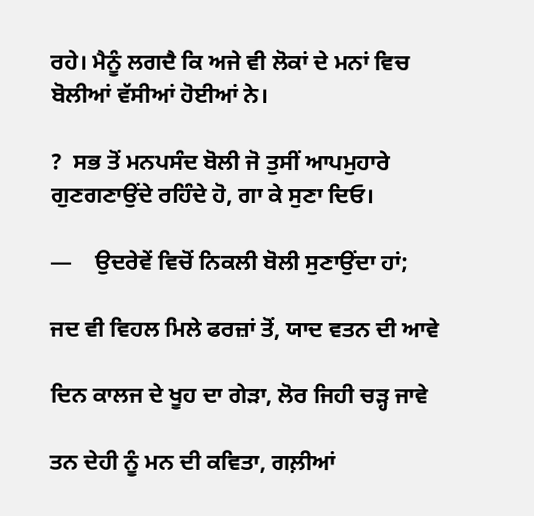ਰਹੇ। ਮੈਨੂੰ ਲਗਦੈ ਕਿ ਅਜੇ ਵੀ ਲੋਕਾਂ ਦੇ ਮਨਾਂ ਵਿਚ ਬੋਲੀਆਂ ਵੱਸੀਆਂ ਹੋਈਆਂ ਨੇ।

?  ਸਭ ਤੋਂ ਮਨਪਸੰਦ ਬੋਲੀ ਜੋ ਤੁਸੀਂ ਆਪਮੁਹਾਰੇ ਗੁਣਗਣਾਉਂਦੇ ਰਹਿੰਦੇ ਹੋ, ਗਾ ਕੇ ਸੁਣਾ ਦਿਓ।

—    ਉਦਰੇਵੇਂ ਵਿਚੋਂ ਨਿਕਲੀ ਬੋਲੀ ਸੁਣਾਉਂਦਾ ਹਾਂ;

ਜਦ ਵੀ ਵਿਹਲ ਮਿਲੇ ਫਰਜ਼ਾਂ ਤੋਂ, ਯਾਦ ਵਤਨ ਦੀ ਆਵੇ

ਦਿਨ ਕਾਲਜ ਦੇ ਖੂਹ ਦਾ ਗੇੜਾ, ਲੋਰ ਜਿਹੀ ਚੜ੍ਹ ਜਾਵੇ

ਤਨ ਦੇਹੀ ਨੂੰ ਮਨ ਦੀ ਕਵਿਤਾ, ਗਲ਼ੀਆਂ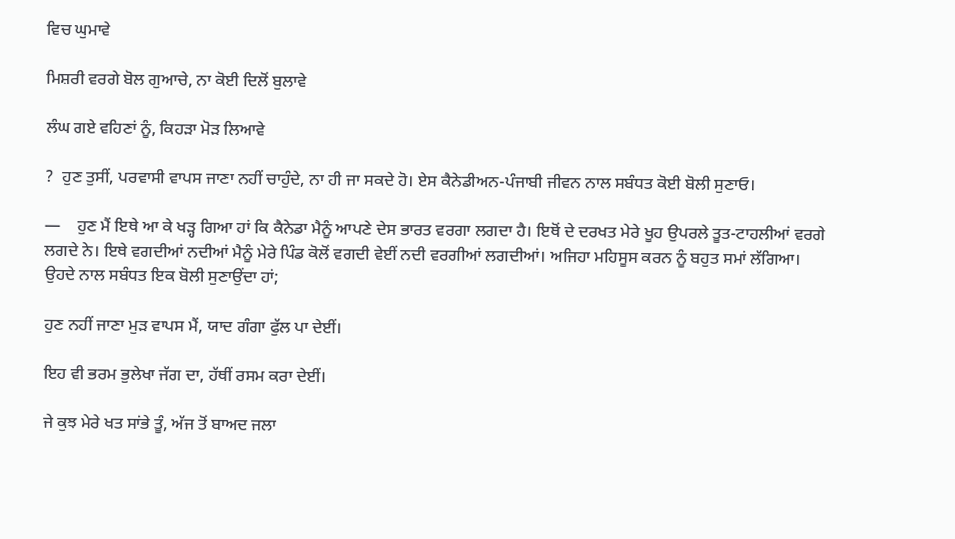ਵਿਚ ਘੁਮਾਵੇ

ਮਿਸ਼ਰੀ ਵਰਗੇ ਬੋਲ ਗੁਆਚੇ, ਨਾ ਕੋਈ ਦਿਲੋਂ ਬੁਲਾਵੇ

ਲੰਘ ਗਏ ਵਹਿਣਾਂ ਨੂੰ, ਕਿਹੜਾ ਮੋੜ ਲਿਆਵੇ

?  ਹੁਣ ਤੁਸੀਂ, ਪਰਵਾਸੀ ਵਾਪਸ ਜਾਣਾ ਨਹੀਂ ਚਾਹੁੰਦੇ, ਨਾ ਹੀ ਜਾ ਸਕਦੇ ਹੋ। ਏਸ ਕੈਨੇਡੀਅਨ-ਪੰਜਾਬੀ ਜੀਵਨ ਨਾਲ ਸਬੰਧਤ ਕੋਈ ਬੋਲੀ ਸੁਣਾਓ।

—    ਹੁਣ ਮੈਂ ਇਥੇ ਆ ਕੇ ਖੜ੍ਹ ਗਿਆ ਹਾਂ ਕਿ ਕੈਨੇਡਾ ਮੈਨੂੰ ਆਪਣੇ ਦੇਸ ਭਾਰਤ ਵਰਗਾ ਲਗਦਾ ਹੈ। ਇਥੋਂ ਦੇ ਦਰਖਤ ਮੇਰੇ ਖੂਹ ਉਪਰਲੇ ਤੂਤ-ਟਾਹਲੀਆਂ ਵਰਗੇ ਲਗਦੇ ਨੇ। ਇਥੇ ਵਗਦੀਆਂ ਨਦੀਆਂ ਮੈਨੂੰ ਮੇਰੇ ਪਿੰਡ ਕੋਲੋਂ ਵਗਦੀ ਵੇਈਂ ਨਦੀ ਵਰਗੀਆਂ ਲਗਦੀਆਂ। ਅਜਿਹਾ ਮਹਿਸੂਸ ਕਰਨ ਨੂੰ ਬਹੁਤ ਸਮਾਂ ਲੱਗਿਆ। ਉਹਦੇ ਨਾਲ ਸਬੰਧਤ ਇਕ ਬੋਲੀ ਸੁਣਾਉਂਦਾ ਹਾਂ;

ਹੁਣ ਨਹੀਂ ਜਾਣਾ ਮੁੜ ਵਾਪਸ ਮੈਂ, ਯਾਦ ਗੰਗਾ ਫੁੱਲ ਪਾ ਦੇਈਂ।

ਇਹ ਵੀ ਭਰਮ ਭੁਲੇਖਾ ਜੱਗ ਦਾ, ਹੱਥੀਂ ਰਸਮ ਕਰਾ ਦੇਈਂ।

ਜੇ ਕੁਝ ਮੇਰੇ ਖਤ ਸਾਂਭੇ ਤੂੰ, ਅੱਜ ਤੋਂ ਬਾਅਦ ਜਲਾ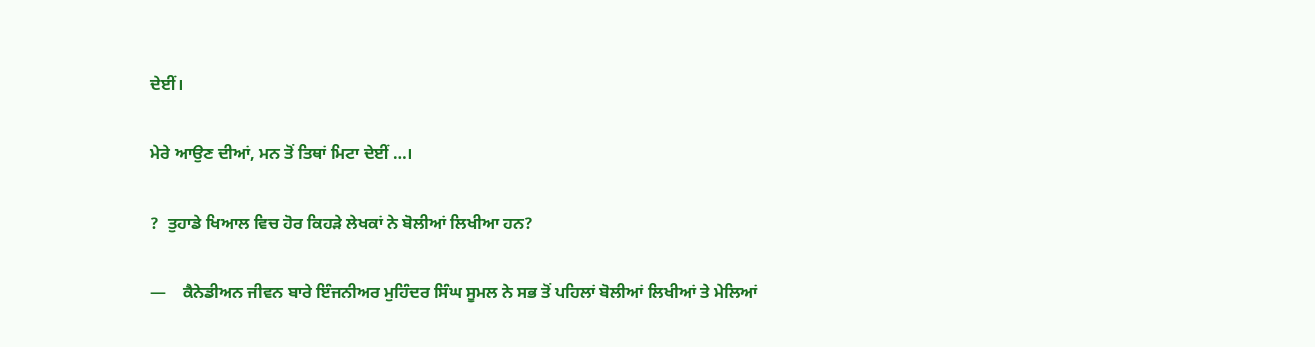ਦੇਈਂ।

ਮੇਰੇ ਆਉਣ ਦੀਆਂ, ਮਨ ਤੋਂ ਤਿਥਾਂ ਮਿਟਾ ਦੇਈਂ …।

?  ਤੁਹਾਡੇ ਖਿਆਲ ਵਿਚ ਹੋਰ ਕਿਹੜੇ ਲੇਖਕਾਂ ਨੇ ਬੋਲੀਆਂ ਲਿਖੀਆ ਹਨ?

—    ਕੈਨੇਡੀਅਨ ਜੀਵਨ ਬਾਰੇ ਇੰਜਨੀਅਰ ਮੁਹਿੰਦਰ ਸਿੰਘ ਸੂਮਲ ਨੇ ਸਭ ਤੋਂ ਪਹਿਲਾਂ ਬੋਲੀਆਂ ਲਿਖੀਆਂ ਤੇ ਮੇਲਿਆਂ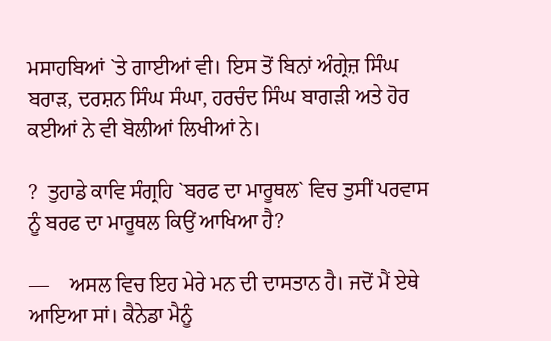ਮਸਾਹਬਿਆਂ `ਤੇ ਗਾਈਆਂ ਵੀ। ਇਸ ਤੋਂ ਬਿਨਾਂ ਅੰਗ੍ਰੇਜ਼ ਸਿੰਘ ਬਰਾੜ, ਦਰਸ਼ਨ ਸਿੰਘ ਸੰਘਾ, ਹਰਚੰਦ ਸਿੰਘ ਬਾਗੜੀ ਅਤੇ ਹੋਰ ਕਈਆਂ ਨੇ ਵੀ ਬੋਲੀਆਂ ਲਿਖੀਆਂ ਨੇ।

?  ਤੁਹਾਡੇ ਕਾਵਿ ਸੰਗ੍ਰਹਿ `ਬਰਫ ਦਾ ਮਾਰੂਥਲ` ਵਿਚ ਤੁਸੀਂ ਪਰਵਾਸ ਨੂੰ ਬਰਫ ਦਾ ਮਾਰੂਥਲ ਕਿਉਂ ਆਖਿਆ ਹੈ?

—    ਅਸਲ ਵਿਚ ਇਹ ਮੇਰੇ ਮਨ ਦੀ ਦਾਸਤਾਨ ਹੈ। ਜਦੋਂ ਮੈਂ ਏਥੇ ਆਇਆ ਸਾਂ। ਕੈਨੇਡਾ ਮੈਨੂੰ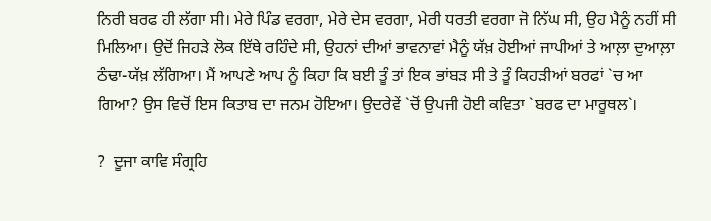ਨਿਰੀ ਬਰਫ ਹੀ ਲੱਗਾ ਸੀ। ਮੇਰੇ ਪਿੰਡ ਵਰਗਾ, ਮੇਰੇ ਦੇਸ ਵਰਗਾ, ਮੇਰੀ ਧਰਤੀ ਵਰਗਾ ਜੋ ਨਿੱਘ ਸੀ, ਉਹ ਮੈਨੂੰ ਨਹੀਂ ਸੀ ਮਿਲਿਆ। ਉਦੋਂ ਜਿਹੜੇ ਲੋਕ ਇੱਥੇ ਰਹਿੰਦੇ ਸੀ, ਉਹਨਾਂ ਦੀਆਂ ਭਾਵਨਾਵਾਂ ਮੈਨੂੰ ਯੱਖ਼ ਹੋਈਆਂ ਜਾਪੀਆਂ ਤੇ ਆਲ਼ਾ ਦੁਆਲ਼ਾ ਠੰਢਾ-ਯੱਖ਼ ਲੱਗਿਆ। ਮੈਂ ਆਪਣੇ ਆਪ ਨੂੰ ਕਿਹਾ ਕਿ ਬਈ ਤੂੰ ਤਾਂ ਇਕ ਭਾਂਬੜ ਸੀ ਤੇ ਤੂੰ ਕਿਹੜੀਆਂ ਬਰਫਾਂ `ਚ ਆ ਗਿਆ? ਉਸ ਵਿਚੋਂ ਇਸ ਕਿਤਾਬ ਦਾ ਜਨਮ ਹੋਇਆ। ਉਦਰੇਵੇਂ `ਚੋਂ ਉਪਜੀ ਹੋਈ ਕਵਿਤਾ `ਬਰਫ ਦਾ ਮਾਰੂਥਲ`।

?  ਦੂਜਾ ਕਾਵਿ ਸੰਗ੍ਰਹਿ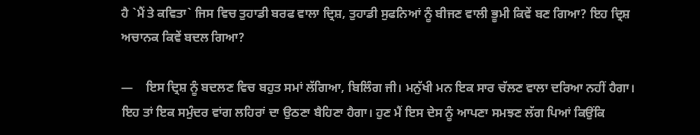ਹੈ `ਮੈਂ ਤੇ ਕਵਿਤਾ` ਜਿਸ ਵਿਚ ਤੁਹਾਡੀ ਬਰਫ ਵਾਲਾ ਦ੍ਰਿਸ਼, ਤੁਹਾਡੀ ਸੁਫਨਿਆਂ ਨੂੰ ਬੀਜਣ ਵਾਲੀ ਭੂਮੀ ਕਿਵੇਂ ਬਣ ਗਿਆ? ਇਹ ਦ੍ਰਿਸ਼ ਅਚਾਨਕ ਕਿਵੇਂ ਬਦਲ ਗਿਆ?

—    ਇਸ ਦ੍ਰਿਸ਼ ਨੂੰ ਬਦਲਣ ਵਿਚ ਬਹੁਤ ਸਮਾਂ ਲੱਗਿਆ, ਬਿਲਿੰਗ ਜੀ। ਮਨੁੱਖੀ ਮਨ ਇਕ ਸਾਰ ਚੱਲਣ ਵਾਲਾ ਦਰਿਆ ਨਹੀਂ ਹੈਗਾ। ਇਹ ਤਾਂ ਇਕ ਸਮੁੰਦਰ ਵਾਂਗ ਲਹਿਰਾਂ ਦਾ ਉਠਣਾ ਬੈਹਿਣਾ ਹੈਗਾ। ਹੁਣ ਮੈਂ ਇਸ ਦੇਸ ਨੂੰ ਆਪਣਾ ਸਮਝਣ ਲੱਗ ਪਿਆਂ ਕਿਉਂਕਿ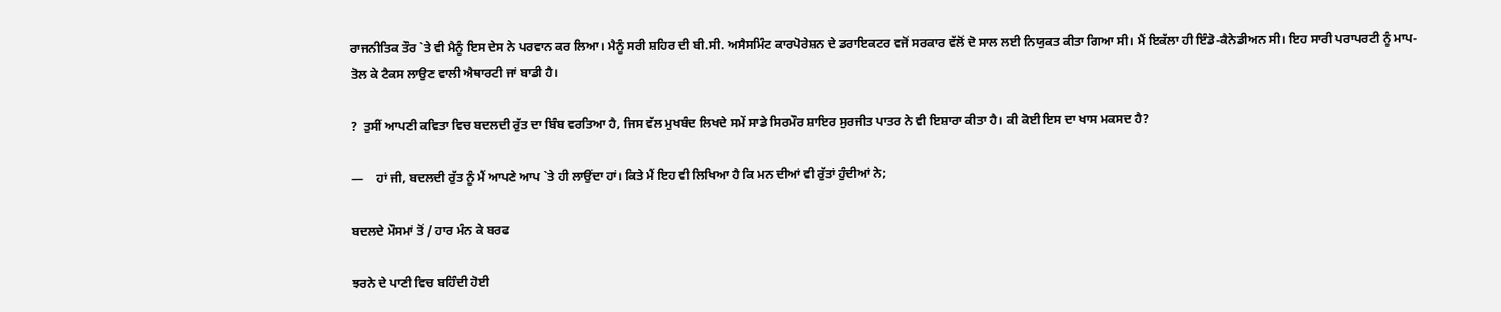ਰਾਜਨੀਤਿਕ ਤੌਰ `ਤੇ ਵੀ ਮੈਨੂੰ ਇਸ ਦੇਸ ਨੇ ਪਰਵਾਨ ਕਰ ਲਿਆ। ਮੈਨੂੰ ਸਰੀ ਸ਼ਹਿਰ ਦੀ ਬੀ.ਸੀ. ਅਸੈਸਮਿੰਟ ਕਾਰਪੋਰੇਸ਼ਨ ਦੇ ਡਰਾਇਕਟਰ ਵਜੋਂ ਸਰਕਾਰ ਵੱਲੋਂ ਦੋ ਸਾਲ ਲਈ ਨਿਯੁਕਤ ਕੀਤਾ ਗਿਆ ਸੀ। ਮੈਂ ਇਕੱਲਾ ਹੀ ਇੰਡੋ-ਕੈਨੇਡੀਅਨ ਸੀ। ਇਹ ਸਾਰੀ ਪਰਾਪਰਟੀ ਨੂੰ ਮਾਪ-ਤੋਲ ਕੇ ਟੈਕਸ ਲਾਉਣ ਵਾਲੀ ਐਥਾਰਟੀ ਜਾਂ ਬਾਡੀ ਹੈ।

?  ਤੁਸੀਂ ਆਪਣੀ ਕਵਿਤਾ ਵਿਚ ਬਦਲਦੀ ਰੁੱਤ ਦਾ ਬਿੰਬ ਵਰਤਿਆ ਹੈ, ਜਿਸ ਵੱਲ ਮੁਖਬੰਦ ਲਿਖਦੇ ਸਮੇਂ ਸਾਡੇ ਸਿਰਮੌਰ ਸ਼ਾਇਰ ਸੁਰਜੀਤ ਪਾਤਰ ਨੇ ਵੀ ਇਸ਼ਾਰਾ ਕੀਤਾ ਹੈ। ਕੀ ਕੋਈ ਇਸ ਦਾ ਖਾਸ ਮਕਸਦ ਹੈ?

—    ਹਾਂ ਜੀ, ਬਦਲਦੀ ਰੁੱਤ ਨੂੰ ਮੈਂ ਆਪਣੇ ਆਪ `ਤੇ ਹੀ ਲਾਉਂਦਾ ਹਾਂ। ਕਿਤੇ ਮੈਂ ਇਹ ਵੀ ਲਿਖਿਆ ਹੈ ਕਿ ਮਨ ਦੀਆਂ ਵੀ ਰੁੱਤਾਂ ਹੁੰਦੀਆਂ ਨੇ;

ਬਦਲਦੇ ਮੌਸਮਾਂ ਤੋਂ / ਹਾਰ ਮੰਨ ਕੇ ਬਰਫ

ਝਰਨੇ ਦੇ ਪਾਣੀ ਵਿਚ ਬਹਿੰਦੀ ਹੋਈ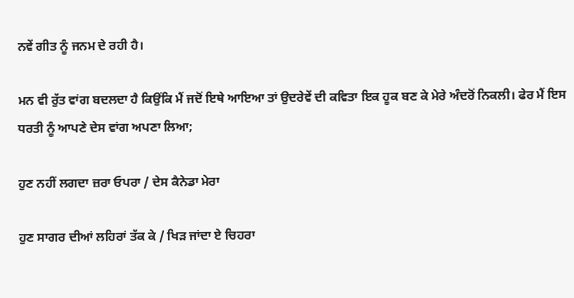ਨਵੇਂ ਗੀਤ ਨੂੰ ਜਨਮ ਦੇ ਰਹੀ ਹੈ।

ਮਨ ਵੀ ਰੁੱਤ ਵਾਂਗ ਬਦਲਦਾ ਹੈ ਕਿਉਂਕਿ ਮੈਂ ਜਦੋਂ ਇਥੇ ਆਇਆ ਤਾਂ ਉਦਰੇਵੇਂ ਦੀ ਕਵਿਤਾ ਇਕ ਹੂਕ ਬਣ ਕੇ ਮੇਰੇ ਅੰਦਰੋਂ ਨਿਕਲੀ। ਫੇਰ ਮੈਂ ਇਸ ਧਰਤੀ ਨੂੰ ਆਪਣੇ ਦੇਸ ਵਾਂਗ ਅਪਣਾ ਲਿਆ;

ਹੁਣ ਨਹੀਂ ਲਗਦਾ ਜ਼ਰਾ ਓਪਰਾ / ਦੇਸ ਕੈਨੇਡਾ ਮੇਰਾ

ਹੁਣ ਸਾਗਰ ਦੀਆਂ ਲਹਿਰਾਂ ਤੱਕ ਕੇ / ਖਿੜ ਜਾਂਦਾ ਏ ਚਿਹਰਾ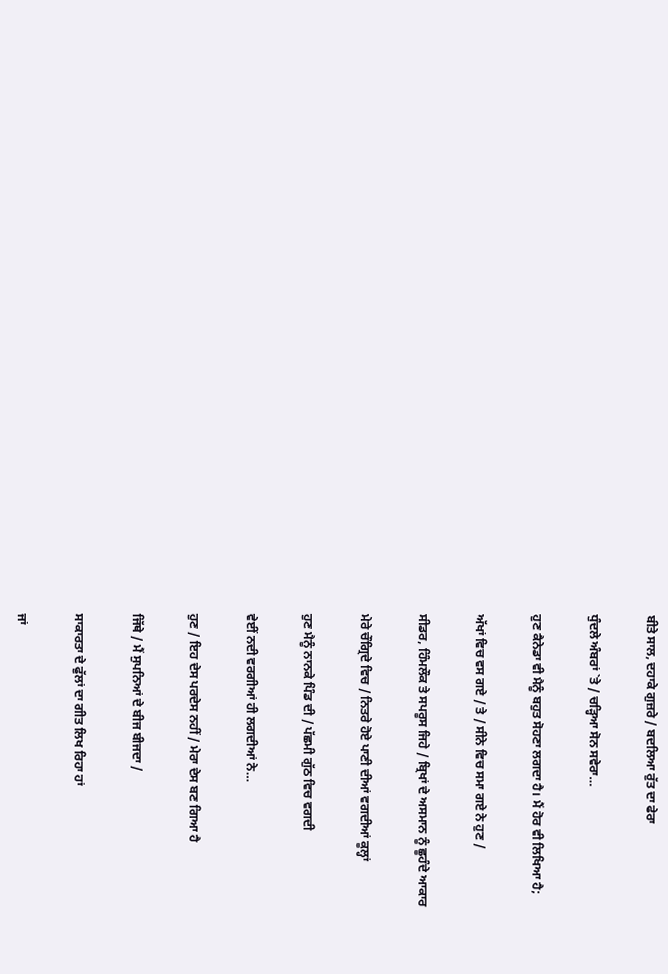ਬੀਤੇ ਸਾਲ, ਦਹਾਕੇ ਗੁਜ਼ਰੇ / ਬਦਲਿਆ ਰੁੱਤ ਦਾ ਫੇਰਾ

ਧੁੰਦਲੇ ਅੰਬਰਾਂ `ਤੇ / ਚੜ੍ਹਿਆ ਸੋਨ ਸਵੇਰਾ…

ਹੁਣ ਕੈਨੇਡਾ ਵੀ ਮੈਨੂੰ ਬਹੁਤ ਸੋਹਣਾ ਲਗਦਾ ਹੈ। ਮੈਂ ਹੋਰ ਵੀ ਲਿਖਿਆ ਹੈ;

ਅੱਖਾਂ ਵਿਚ ਵਸ ਗਏ / ਤੇ / ਸੀਨੇ ਵਿਚ ਸਮਾ ਗਏ ਨੇ ਹੁਣ /

ਸੀਡਰ, ਹਿੰਮਲੌਕ ਤੇ ਸਪਰੂਸ ਜਿਹੇ / ਬ੍ਰਿਖਾਂ ਦੇ ਅਸਮਾਨ ਨੂੰ ਛੂਹੰਦੇ ਆਕਾਰ

ਮੇਰੇ ਚੌਗ੍ਰਿਦੇ ਵਿਚ / ਨਿਤਰੇ ਹੋਏ ਪਾਣੀ ਦੀਆਂ ਵਗਦੀਆਂ ਕੂਲ੍ਹਾਂ

ਹੁਣ ਮੈਨੂੰ ਨਾਨਕੇ ਪਿੰਡ ਦੀ / ਪੱਛਮੀ ਗੁੱਠ ਵਿਚ ਵਗਦੀ

ਵੇਈਂ ਨਦੀ ਵਰਗੀਆਂ ਹੀ ਲਗਦੀਆਂ ਨੇ…

ਹੁਣ / ਇਹ ਦੇਸ ਪਰਦੇਸ ਨਹੀਂ / ਮੇਰਾ ਦੇਸ ਬਣ ਗਿਆ ਹੈ

ਜਿੱਥੇ / ਮੈਂ ਸੁਪਨਿਆਂ ਦੇ ਬੀਜ ਬੀਜਦਾ /

ਸਾਕਾਰਤਾ ਦੇ ਫੁੱਲਾਂ ਦਾ ਗੀਤ ਲਿਖ ਰਿਹਾ ਹਾਂ

ਜਾਂ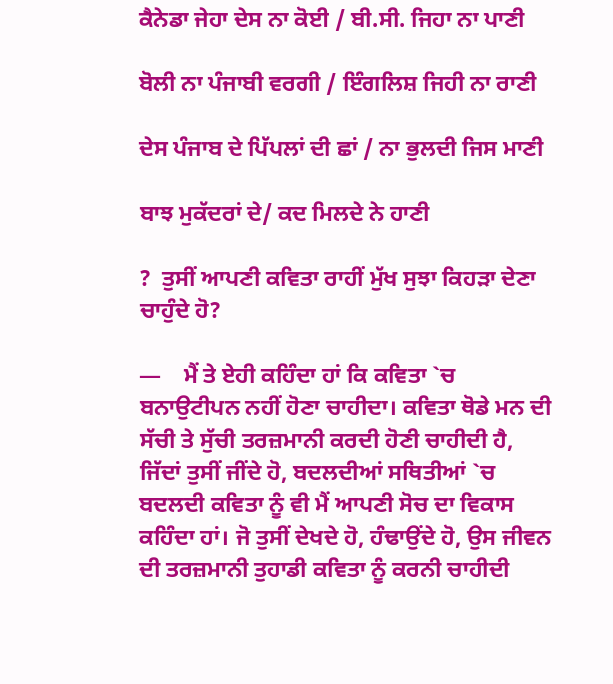ਕੈਨੇਡਾ ਜੇਹਾ ਦੇਸ ਨਾ ਕੋਈ / ਬੀ.ਸੀ. ਜਿਹਾ ਨਾ ਪਾਣੀ

ਬੋਲੀ ਨਾ ਪੰਜਾਬੀ ਵਰਗੀ / ਇੰਗਲਿਸ਼ ਜਿਹੀ ਨਾ ਰਾਣੀ

ਦੇਸ ਪੰਜਾਬ ਦੇ ਪਿੱਪਲਾਂ ਦੀ ਛਾਂ / ਨਾ ਭੁਲਦੀ ਜਿਸ ਮਾਣੀ

ਬਾਝ ਮੁਕੱਦਰਾਂ ਦੇ/ ਕਦ ਮਿਲਦੇ ਨੇ ਹਾਣੀ

?  ਤੁਸੀਂ ਆਪਣੀ ਕਵਿਤਾ ਰਾਹੀਂ ਮੁੱਖ ਸੁਝਾ ਕਿਹੜਾ ਦੇਣਾ ਚਾਹੁੰਦੇ ਹੋ?

—    ਮੈਂ ਤੇ ਏਹੀ ਕਹਿੰਦਾ ਹਾਂ ਕਿ ਕਵਿਤਾ `ਚ ਬਨਾਉਟੀਪਨ ਨਹੀਂ ਹੋਣਾ ਚਾਹੀਦਾ। ਕਵਿਤਾ ਥੋਡੇ ਮਨ ਦੀ ਸੱਚੀ ਤੇ ਸੁੱਚੀ ਤਰਜ਼ਮਾਨੀ ਕਰਦੀ ਹੋਣੀ ਚਾਹੀਦੀ ਹੈ, ਜਿੱਦਾਂ ਤੁਸੀਂ ਜੀਂਦੇ ਹੋ, ਬਦਲਦੀਆਂ ਸਥਿਤੀਆਂ `ਚ ਬਦਲਦੀ ਕਵਿਤਾ ਨੂੰ ਵੀ ਮੈਂ ਆਪਣੀ ਸੋਚ ਦਾ ਵਿਕਾਸ ਕਹਿੰਦਾ ਹਾਂ। ਜੋ ਤੁਸੀਂ ਦੇਖਦੇ ਹੋ, ਹੰਢਾਉਂਦੇ ਹੋ, ਉਸ ਜੀਵਨ ਦੀ ਤਰਜ਼ਮਾਨੀ ਤੁਹਾਡੀ ਕਵਿਤਾ ਨੂੰ ਕਰਨੀ ਚਾਹੀਦੀ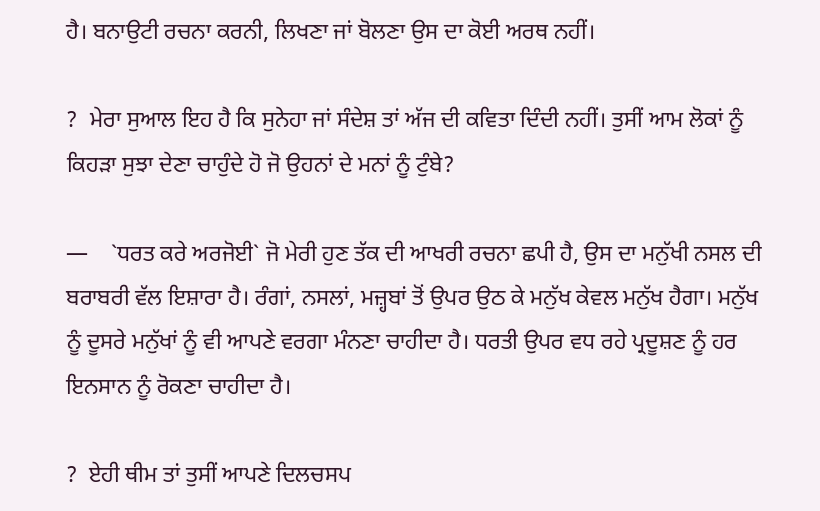ਹੈ। ਬਨਾਉਟੀ ਰਚਨਾ ਕਰਨੀ, ਲਿਖਣਾ ਜਾਂ ਬੋਲਣਾ ਉਸ ਦਾ ਕੋਈ ਅਰਥ ਨਹੀਂ।

?  ਮੇਰਾ ਸੁਆਲ ਇਹ ਹੈ ਕਿ ਸੁਨੇਹਾ ਜਾਂ ਸੰਦੇਸ਼ ਤਾਂ ਅੱਜ ਦੀ ਕਵਿਤਾ ਦਿੰਦੀ ਨਹੀਂ। ਤੁਸੀਂ ਆਮ ਲੋਕਾਂ ਨੂੰ ਕਿਹੜਾ ਸੁਝਾ ਦੇਣਾ ਚਾਹੁੰਦੇ ਹੋ ਜੋ ਉਹਨਾਂ ਦੇ ਮਨਾਂ ਨੂੰ ਟੁੰਬੇ?

—    `ਧਰਤ ਕਰੇ ਅਰਜੋਈ` ਜੋ ਮੇਰੀ ਹੁਣ ਤੱਕ ਦੀ ਆਖਰੀ ਰਚਨਾ ਛਪੀ ਹੈ, ਉਸ ਦਾ ਮਨੁੱਖੀ ਨਸਲ ਦੀ ਬਰਾਬਰੀ ਵੱਲ ਇਸ਼ਾਰਾ ਹੈ। ਰੰਗਾਂ, ਨਸਲਾਂ, ਮਜ਼੍ਹਬਾਂ ਤੋਂ ਉਪਰ ਉਠ ਕੇ ਮਨੁੱਖ ਕੇਵਲ ਮਨੁੱਖ ਹੈਗਾ। ਮਨੁੱਖ ਨੂੰ ਦੂਸਰੇ ਮਨੁੱਖਾਂ ਨੂੰ ਵੀ ਆਪਣੇ ਵਰਗਾ ਮੰਨਣਾ ਚਾਹੀਦਾ ਹੈ। ਧਰਤੀ ਉਪਰ ਵਧ ਰਹੇ ਪ੍ਰਦੂਸ਼ਣ ਨੂੰ ਹਰ ਇਨਸਾਨ ਨੂੰ ਰੋਕਣਾ ਚਾਹੀਦਾ ਹੈ।

?  ਏਹੀ ਥੀਮ ਤਾਂ ਤੁਸੀਂ ਆਪਣੇ ਦਿਲਚਸਪ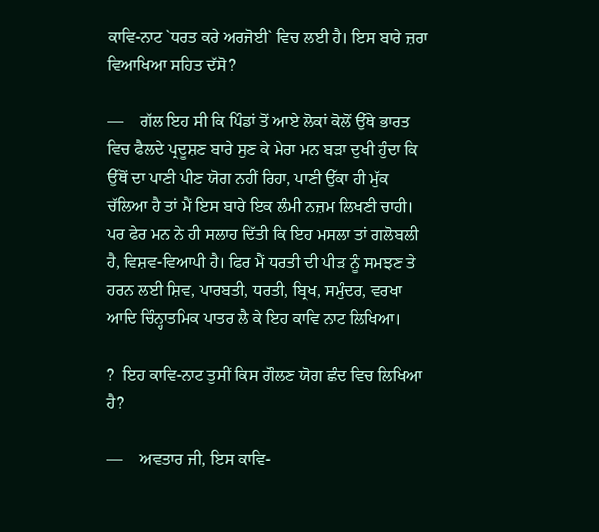ਕਾਵਿ-ਨਾਟ `ਧਰਤ ਕਰੇ ਅਰਜੋਈ` ਵਿਚ ਲਈ ਹੈ। ਇਸ ਬਾਰੇ ਜ਼ਰਾ ਵਿਆਖਿਆ ਸਹਿਤ ਦੱਸੋ?

—    ਗੱਲ ਇਹ ਸੀ ਕਿ ਪਿੰਡਾਂ ਤੋਂ ਆਏ ਲੋਕਾਂ ਕੋਲੋਂ ਉੱਥੇ ਭਾਰਤ ਵਿਚ ਫੈਲਦੇ ਪ੍ਰਦੂਸ਼ਣ ਬਾਰੇ ਸੁਣ ਕੇ ਮੇਰਾ ਮਨ ਬੜਾ ਦੁਖੀ ਹੁੰਦਾ ਕਿ ਉੱਥੋਂ ਦਾ ਪਾਣੀ ਪੀਣ ਯੋਗ ਨਹੀਂ ਰਿਹਾ, ਪਾਣੀ ਉੱਕਾ ਹੀ ਮੁੱਕ ਚੱਲਿਆ ਹੈ ਤਾਂ ਮੈਂ ਇਸ ਬਾਰੇ ਇਕ ਲੰਮੀ ਨਜ਼ਮ ਲਿਖਣੀ ਚਾਹੀ। ਪਰ ਫੇਰ ਮਨ ਨੇ ਹੀ ਸਲਾਹ ਦਿੱਤੀ ਕਿ ਇਹ ਮਸਲਾ ਤਾਂ ਗਲੋਬਲੀ ਹੈ, ਵਿਸ਼ਵ-ਵਿਆਪੀ ਹੈ। ਫਿਰ ਮੈਂ ਧਰਤੀ ਦੀ ਪੀੜ ਨੂੰ ਸਮਝਣ ਤੇ ਹਰਨ ਲਈ ਸ਼ਿਵ, ਪਾਰਬਤੀ, ਧਰਤੀ, ਬ੍ਰਿਖ, ਸਮੁੰਦਰ, ਵਰਖਾ ਆਦਿ ਚਿੰਨ੍ਹਾਤਮਿਕ ਪਾਤਰ ਲੈ ਕੇ ਇਹ ਕਾਵਿ ਨਾਟ ਲਿਖਿਆ।

?  ਇਹ ਕਾਵਿ-ਨਾਟ ਤੁਸੀਂ ਕਿਸ ਗੌਲਣ ਯੋਗ ਛੰਦ ਵਿਚ ਲਿਖਿਆ ਹੈ?

—    ਅਵਤਾਰ ਜੀ, ਇਸ ਕਾਵਿ-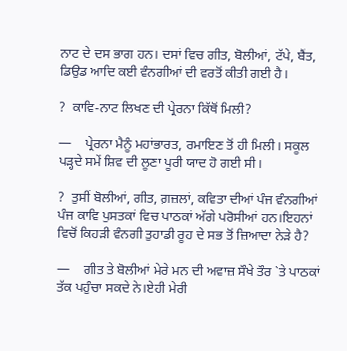ਨਾਟ ਦੇ ਦਸ ਭਾਗ ਹਨ। ਦਸਾਂ ਵਿਚ ਗੀਤ, ਬੋਲੀਆਂ, ਟੱਪੇ, ਬੈਂਤ, ਡਿਉਡ ਆਦਿ ਕਈ ਵੰਨਗੀਆਂ ਦੀ ਵਰਤੋਂ ਕੀਤੀ ਗਈ ਹੈ।

?  ਕਾਵਿ-ਨਾਟ ਲਿਖਣ ਦੀ ਪ੍ਰੇਰਨਾ ਕਿੱਥੋਂ ਮਿਲੀ?

—    ਪ੍ਰੇਰਨਾ ਮੈਨੂੰ ਮਹਾਂਭਾਰਤ, ਰਮਾਇਣ ਤੋਂ ਹੀ ਮਿਲੀ। ਸਕੂਲ ਪੜ੍ਹਦੇ ਸਮੇਂ ਸ਼ਿਵ ਦੀ ਲੂਣਾ ਪੂਰੀ ਯਾਦ ਹੋ ਗਈ ਸੀ।

?  ਤੁਸੀਂ ਬੋਲੀਆਂ, ਗੀਤ, ਗ਼ਜ਼ਲਾਂ, ਕਵਿਤਾ ਦੀਆਂ ਪੰਜ ਵੰਨਗੀਆਂ ਪੰਜ ਕਾਵਿ ਪੁਸਤਕਾਂ ਵਿਚ ਪਾਠਕਾਂ ਅੱਗੇ ਪਰੋਸੀਆਂ ਹਨ।ਇਹਨਾਂ ਵਿਚੋਂ ਕਿਹੜੀ ਵੰਨਗੀ ਤੁਹਾਡੀ ਰੂਹ ਦੇ ਸਭ ਤੋਂ ਜ਼ਿਆਦਾ ਨੇੜੇ ਹੈ?

—    ਗੀਤ ਤੇ ਬੋਲੀਆਂ ਮੇਰੇ ਮਨ ਦੀ ਅਵਾਜ਼ ਸੌਖੇ ਤੌਰ `ਤੇ ਪਾਠਕਾਂ ਤੱਕ ਪਹੁੰਚਾ ਸਕਦੇ ਨੇ।ਏਹੀ ਮੇਰੀ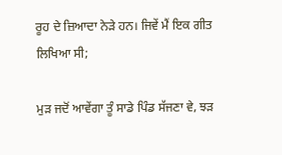ਰੂਹ ਦੇ ਜ਼ਿਆਦਾ ਨੇੜੇ ਹਨ। ਜਿਵੇਂ ਮੈਂ ਇਕ ਗੀਤ ਲਿਖਿਆ ਸੀ;

ਮੁੜ ਜਦੋਂ ਆਵੇਂਗਾ ਤੂੰ ਸਾਡੇ ਪਿੰਡ ਸੱਜਣਾ ਵੇ, ਝੜ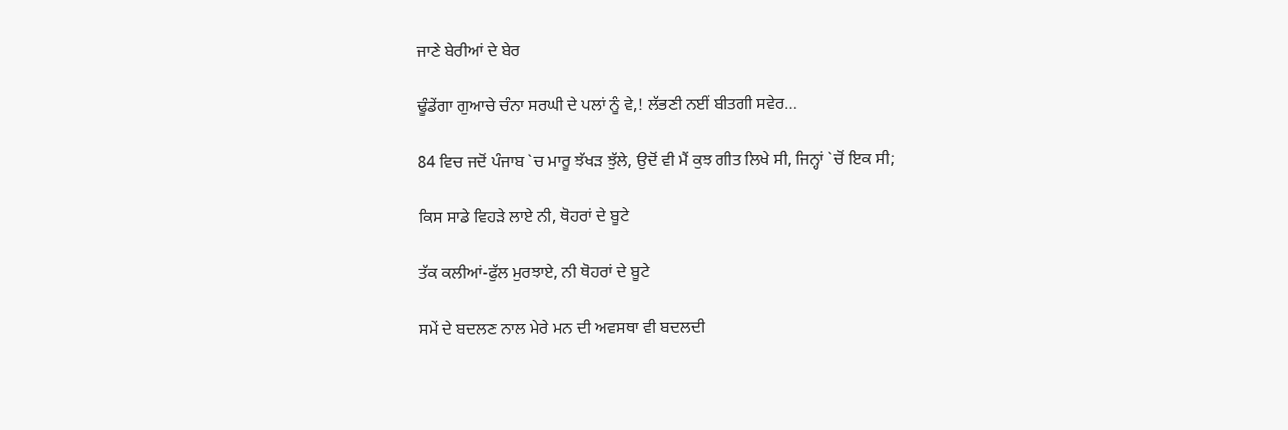ਜਾਣੇ ਬੇਰੀਆਂ ਦੇ ਬੇਰ

ਢੂੰਡੇਂਗਾ ਗੁਆਚੇ ਚੰਨਾ ਸਰਘੀ ਦੇ ਪਲਾਂ ਨੂੰ ਵੇ,! ਲੱਭਣੀ ਨਈਂ ਬੀਤਗੀ ਸਵੇਰ…

84 ਵਿਚ ਜਦੋਂ ਪੰਜਾਬ `ਚ ਮਾਰੂ ਝੱਖੜ ਝੁੱਲੇ, ਉਦੋਂ ਵੀ ਮੈਂ ਕੁਝ ਗੀਤ ਲਿਖੇ ਸੀ, ਜਿਨ੍ਹਾਂ `ਚੋਂ ਇਕ ਸੀ;

ਕਿਸ ਸਾਡੇ ਵਿਹੜੇ ਲਾਏ ਨੀ, ਥੋਹਰਾਂ ਦੇ ਬੂਟੇ

ਤੱਕ ਕਲੀਆਂ-ਫੁੱਲ ਮੁਰਝਾਏ, ਨੀ ਥੋਹਰਾਂ ਦੇ ਬੂਟੇ

ਸਮੇਂ ਦੇ ਬਦਲਣ ਨਾਲ ਮੇਰੇ ਮਨ ਦੀ ਅਵਸਥਾ ਵੀ ਬਦਲਦੀ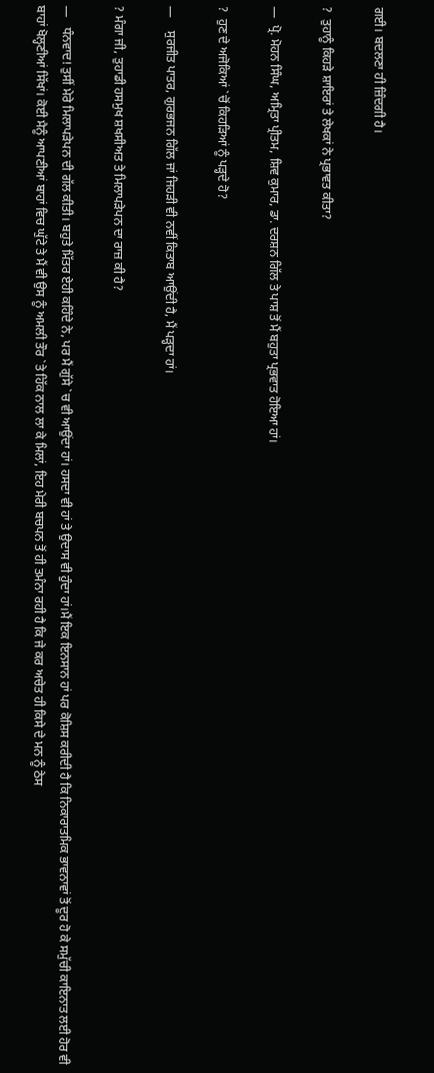ਗਈ। ਬਦਲਣਾ ਹੀ ਜ਼ਿੰਦਗੀ ਹੈ।

?  ਤੁਹਾਨੂੰ ਕਿਹੜੇ ਸ਼ਾਇਰਾਂ ਤੇ ਲੇਖਕਾਂ ਨੇ ਪ੍ਰਭਾਵਤ ਕੀਤਾ?

—  ਪ੍ਰੋ. ਮੋਹਨ ਸਿੰਘ, ਅਮ੍ਰਿਤਾ ਪ੍ਰੀਤਮ, ਸ਼ਿਵ ਕੁਮਾਰ, ਡਾ. ਦਰਸ਼ਨ ਗਿੱਲ ਤੇ ਪਾਸ਼ ਤੋਂ ਮੈਂ ਬਹੁਤਾ ਪ੍ਰਭਵਾਤ ਹੋਇਆ ਹਾਂ।

?  ਹੁਣ ਦੇ ਅਜੋਕਿਆਂ `ਚੋਂ ਕਿਹੜਿਆਂ ਨੂੰ ਪੜ੍ਹਦੇ ਹੋ?

—    ਸੁਰਜੀਤ ਪਾਤਰ, ਗੁਰਭਜਨ ਗਿੱਲ ਜਾਂ ਜਿਹੜੀ ਵੀ ਨਵੀਂ ਕਿਤਾਬ ਆਉਂਦੀ ਹੈ, ਮੈਂ ਪੜ੍ਹਦਾ ਹਾਂ।

? ਮੰਗਾ ਜੀ, ਤੁਹਾਡੀ ਹਸਮੁਖ ਸ਼ਖਸੀਅਤ ਤੇ ਮਿਲਾਪੜੇਪਨ ਦਾ ਰਾਜ਼ ਕੀ ਹੈ?

—   ਧੰਨਵਾਦ! ਤੁਸੀਂ ਮੇਰੇ ਮਿਲਾਪੜੇਪਨ ਦੀ ਗੱਲ ਕੀਤੀ। ਬਹੁਤੇ ਮਿੱਤਰ ਏਹੀ ਕਹਿੰਦੇ ਨੇ, ਪਰ ਮੈਂ ਗੁੱਸੇ `ਚ ਵੀ ਆਉਂਦਾ ਹਾਂ। ਹਸਦਾ ਵੀ ਹਾਂ ਤੇ ਉਦਾਸ ਵੀ ਹੁੰਦਾ ਹਾਂ।ਮੈਂ ਇਕ ਇਨਸਾਨ ਹਾਂ ਪਰ ਕੋਸ਼ਿਸ ਕਰੀਦੀ ਹੈ ਕਿ ਨਿਕਾਰਾਤਮਿਕ ਭਾਵਨਾਵਾਂ ਤੋਂ ਦੂਰ ਹੋ ਕੇ ਸਮੁੱਚੀ ਕਾਇਨਾਤ ਲਈ ਹੋਰ ਵੀ ਬਾਹਾਂ ਖੋਲ੍ਹਣੀਆਂ ਸਿੱਖਾਂ। ਕੋਈ ਮੈਨੂੰ ਆਪਣੀਆਂ ਬਾਹਾਂ ਵਿਚ ਘੁੱਟੇ ਤੇ ਮੈਂ ਵੀ ਉਸ ਨੂੰ ਅਮਲੀ ਤੌਰ `ਤੇ ਹਿੱਕ ਨਾਲ ਲਾ ਕੇ ਮਿਲਾਂ, ਇਹ ਮੇਰੀ ਬਚਪਨ ਤੋਂ ਹੀ ਤਮੰਨਾ ਰਹੀ ਹੈ ਕਿ ਜੇ ਕਰ ਅਚੇਤ ਹੀ ਕਿਸੇ ਦੇ ਮਨ ਨੂੰ ਠੇਸ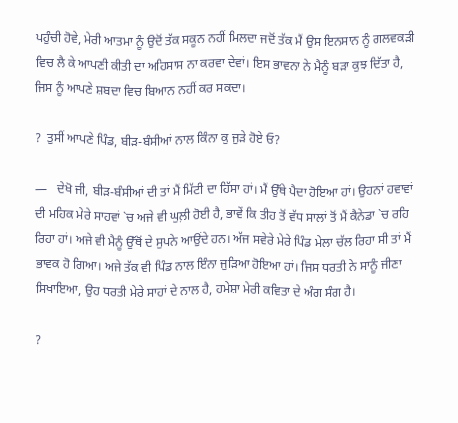ਪਹੁੰਚੀ ਹੋਵੇ, ਮੇਰੀ ਆਤਮਾ ਨੂੰ ਉਦੋਂ ਤੱਕ ਸਕੂਨ ਨਹੀਂ ਮਿਲਦਾ ਜਦੋਂ ਤੱਕ ਮੈਂ ਉਸ ਇਨਸਾਨ ਨੂੰ ਗਲਵਕੜੀ ਵਿਚ ਲੈ ਕੇ ਆਪਣੀ ਕੀਤੀ ਦਾ ਅਹਿਸਾਸ ਨਾ ਕਰਵਾ ਦੇਵਾਂ। ਇਸ ਭਾਵਨਾ ਨੇ ਮੈਨੂੰ ਬੜਾ ਕੁਝ ਦਿੱਤਾ ਹੈ, ਜਿਸ ਨੂੰ ਆਪਣੇ ਸ਼ਬਦਾ ਵਿਚ ਬਿਆਨ ਨਹੀਂ ਕਰ ਸਕਦਾ।

?  ਤੁਸੀਂ ਆਪਣੇ ਪਿੰਡ, ਬੀੜ-ਬੰਸੀਆਂ ਨਾਲ ਕਿੰਨਾ ਕੁ ਜੁੜੇ ਹੋਏ ਓ?

—   ਦੇਖੋ ਜੀ, ਬੀੜ-ਬੰਸੀਆਂ ਦੀ ਤਾਂ ਮੈਂ ਮਿੱਟੀ ਦਾ ਹਿੱਸਾ ਹਾਂ। ਮੈਂ ਉੱਥੇ ਪੈਦਾ ਹੋਇਆ ਹਾਂ। ਉਹਨਾਂ ਹਵਾਵਾਂ ਦੀ ਮਹਿਕ ਮੇਰੇ ਸਾਹਵਾਂ `ਚ ਅਜੇ ਵੀ ਘੁਲ਼ੀ ਹੋਈ ਹੈ, ਭਾਵੇਂ ਕਿ ਤੀਹ ਤੋਂ ਵੱਧ ਸਾਲਾਂ ਤੋਂ ਮੈਂ ਕੈਨੇਡਾ `ਚ ਰਹਿ ਰਿਹਾ ਹਾਂ। ਅਜੇ ਵੀ ਮੈਨੂੰ ਉੱਥੋਂ ਦੇ ਸੁਪਨੇ ਆਉਂਦੇ ਹਨ। ਅੱਜ ਸਵੇਰੇ ਮੇਰੇ ਪਿੰਡ ਮੇਲਾ ਚੱਲ ਰਿਹਾ ਸੀ ਤਾਂ ਮੈਂ ਭਾਵਕ ਹੋ ਗਿਆ। ਅਜੇ ਤੱਕ ਵੀ ਪਿੰਡ ਨਾਲ ਇੰਨਾ ਜੁੜਿਆ ਹੋਇਆ ਹਾਂ। ਜਿਸ ਧਰਤੀ ਨੇ ਸਾਨੂੰ ਜੀਣਾ ਸਿਖਾਇਆ, ਉਹ ਧਰਤੀ ਮੇਰੇ ਸਾਹਾਂ ਦੇ ਨਾਲ ਹੈ, ਹਮੇਸ਼ਾ ਮੇਰੀ ਕਵਿਤਾ ਦੇ ਅੰਗ ਸੰਗ ਹੈ।

?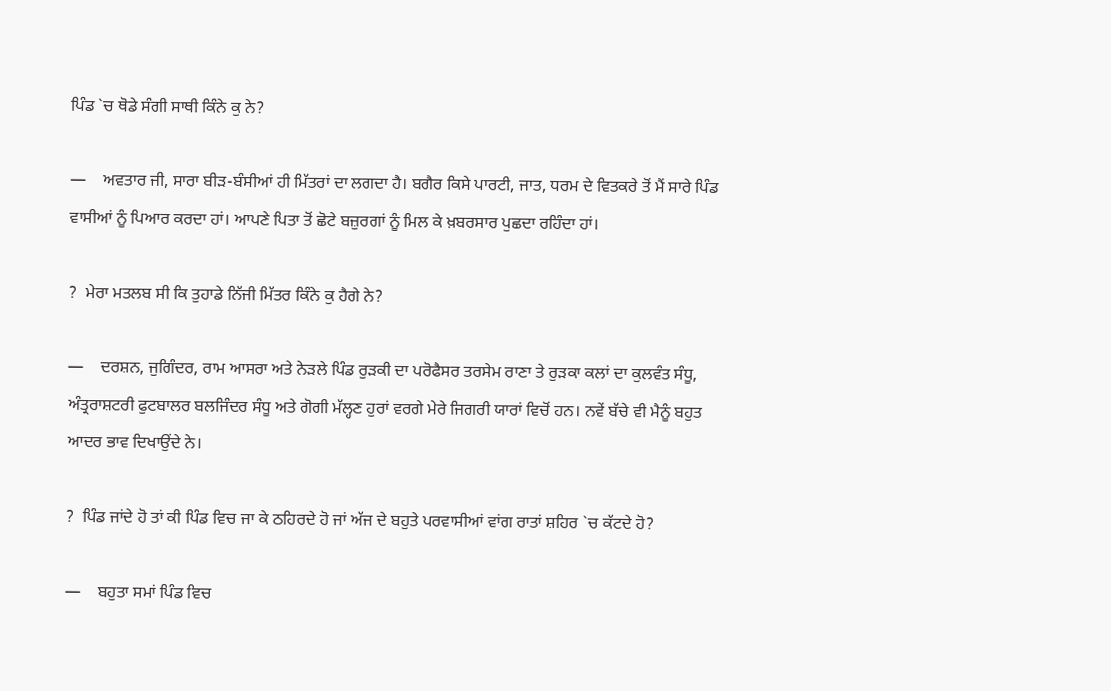ਪਿੰਡ `ਚ ਥੋਡੇ ਸੰਗੀ ਸਾਥੀ ਕਿੰਨੇ ਕੁ ਨੇ?

—    ਅਵਤਾਰ ਜੀ, ਸਾਰਾ ਬੀੜ-ਬੰਸੀਆਂ ਹੀ ਮਿੱਤਰਾਂ ਦਾ ਲਗਦਾ ਹੈ। ਬਗੈਰ ਕਿਸੇ ਪਾਰਟੀ, ਜਾਤ, ਧਰਮ ਦੇ ਵਿਤਕਰੇ ਤੋਂ ਮੈਂ ਸਾਰੇ ਪਿੰਡ ਵਾਸੀਆਂ ਨੂੰ ਪਿਆਰ ਕਰਦਾ ਹਾਂ। ਆਪਣੇ ਪਿਤਾ ਤੋਂ ਛੋਟੇ ਬਜ਼ੁਰਗਾਂ ਨੂੰ ਮਿਲ ਕੇ ਖ਼ਬਰਸਾਰ ਪੁਛਦਾ ਰਹਿੰਦਾ ਹਾਂ।

?  ਮੇਰਾ ਮਤਲਬ ਸੀ ਕਿ ਤੁਹਾਡੇ ਨਿੱਜੀ ਮਿੱਤਰ ਕਿੰਨੇ ਕੁ ਹੈਗੇ ਨੇ?

—    ਦਰਸ਼ਨ, ਜੁਗਿੰਦਰ, ਰਾਮ ਆਸਰਾ ਅਤੇ ਨੇੜਲੇ ਪਿੰਡ ਰੁੜਕੀ ਦਾ ਪਰੋਫੈਸਰ ਤਰਸੇਮ ਰਾਣਾ ਤੇ ਰੁੜਕਾ ਕਲਾਂ ਦਾ ਕੁਲਵੰਤ ਸੰਧੂ, ਅੰਤ੍ਰਰਾਸ਼ਟਰੀ ਫੁਟਬਾਲਰ ਬਲਜਿੰਦਰ ਸੰਧੂ ਅਤੇ ਗੋਗੀ ਮੱਲ੍ਹਣ ਹੁਰਾਂ ਵਰਗੇ ਮੇਰੇ ਜਿਗਰੀ ਯਾਰਾਂ ਵਿਚੋਂ ਹਨ। ਨਵੇਂ ਬੱਚੇ ਵੀ ਮੈਨੂੰ ਬਹੁਤ ਆਦਰ ਭਾਵ ਦਿਖਾਉਂਦੇ ਨੇ।

?  ਪਿੰਡ ਜਾਂਦੇ ਹੋ ਤਾਂ ਕੀ ਪਿੰਡ ਵਿਚ ਜਾ ਕੇ ਠਹਿਰਦੇ ਹੋ ਜਾਂ ਅੱਜ ਦੇ ਬਹੁਤੇ ਪਰਵਾਸੀਆਂ ਵਾਂਗ ਰਾਤਾਂ ਸ਼ਹਿਰ `ਚ ਕੱਟਦੇ ਹੋ?

—    ਬਹੁਤਾ ਸਮਾਂ ਪਿੰਡ ਵਿਚ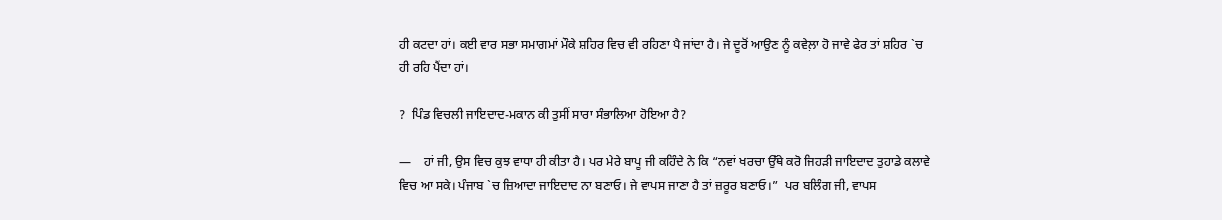ਹੀ ਕਟਦਾ ਹਾਂ। ਕਈ ਵਾਰ ਸਭਾ ਸਮਾਗਮਾਂ ਮੌਕੇ ਸ਼ਹਿਰ ਵਿਚ ਵੀ ਰਹਿਣਾ ਪੈ ਜਾਂਦਾ ਹੈ। ਜੇ ਦੂਰੋਂ ਆਉਣ ਨੂੰ ਕਵੇਲ਼ਾ ਹੋ ਜਾਵੇ ਫੇਰ ਤਾਂ ਸ਼ਹਿਰ `ਚ ਹੀ ਰਹਿ ਪੈਂਦਾ ਹਾਂ।

?  ਪਿੰਡ ਵਿਚਲੀ ਜਾਇਦਾਦ-ਮਕਾਨ ਕੀ ਤੁਸੀਂ ਸਾਰਾ ਸੰਭਾਲਿਆ ਹੋਇਆ ਹੈ?

—    ਹਾਂ ਜੀ, ਉਸ ਵਿਚ ਕੁਝ ਵਾਧਾ ਹੀ ਕੀਤਾ ਹੈ। ਪਰ ਮੇਰੇ ਬਾਪੂ ਜੀ ਕਹਿੰਦੇ ਨੇ ਕਿ “ਨਵਾਂ ਖਰਚਾ ਉੱਥੇ ਕਰੋ ਜਿਹੜੀ ਜਾਇਦਾਦ ਤੁਹਾਡੇ ਕਲਾਵੇ ਵਿਚ ਆ ਸਕੇ। ਪੰਜਾਬ `ਚ ਜ਼ਿਆਦਾ ਜਾਇਦਾਦ ਨਾ ਬਣਾਓ। ਜੇ ਵਾਪਸ ਜਾਣਾ ਹੈ ਤਾਂ ਜ਼ਰੂਰ ਬਣਾਓ।”  ਪਰ ਬਲਿੰਗ ਜੀ, ਵਾਪਸ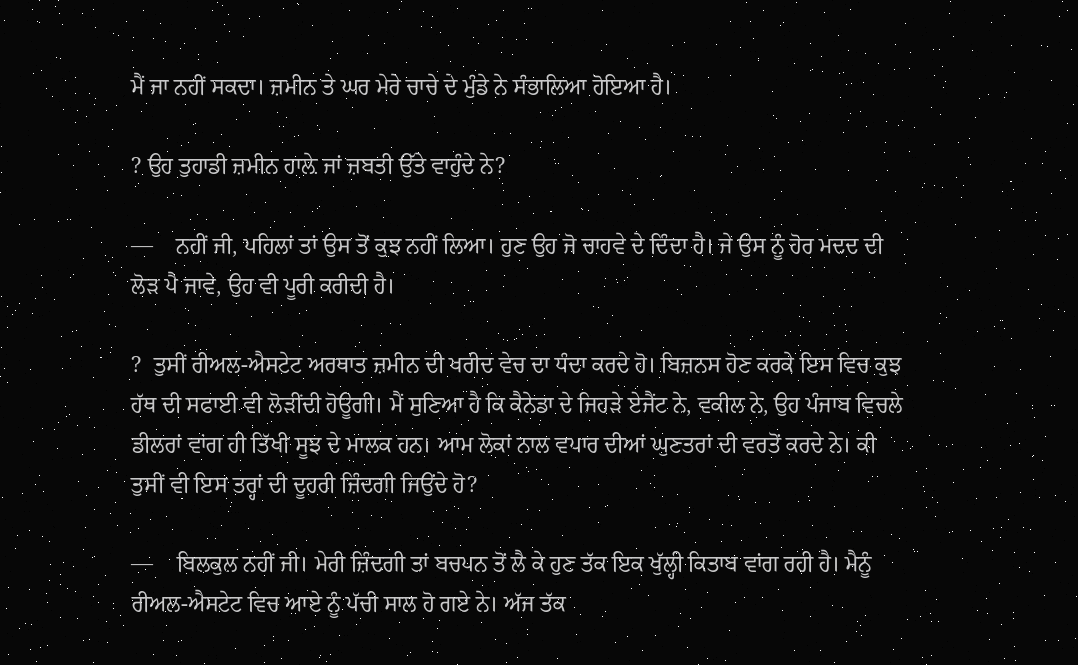ਮੈਂ ਜਾ ਨਹੀਂ ਸਕਦਾ। ਜ਼ਮੀਨ ਤੇ ਘਰ ਮੇਰੇ ਚਾਚੇ ਦੇ ਮੁੰਡੇ ਨੇ ਸੰਭਾਲਿਆ ਹੋਇਆ ਹੈ।

? ਉਹ ਤੁਹਾਡੀ ਜ਼ਮੀਨ ਹਾਲ਼ੇ ਜਾਂ ਜ਼ਬਤੀ ਉੱਤੇ ਵਾਹੁੰਦੇ ਨੇ?

—    ਨਹੀਂ ਜੀ, ਪਹਿਲਾਂ ਤਾਂ ਉਸ ਤੋਂ ਕੁਝ ਨਹੀਂ ਲਿਆ। ਹੁਣ ਉਹ ਜੋ ਚਾਹਵੇ ਦੇ ਦਿੰਦਾ ਹੈ। ਜੇ ਉਸ ਨੂੰ ਹੋਰ ਮਦਦ ਦੀ ਲੋੜ ਪੈ ਜਾਵੇ, ਉਹ ਵੀ ਪੂਰੀ ਕਰੀਦੀ ਹੈ।

?  ਤੁਸੀਂ ਰੀਅਲ-ਐਸਟੇਟ ਅਰਥਾਤ ਜ਼ਮੀਨ ਦੀ ਖਰੀਦ ਵੇਚ ਦਾ ਧੰਦਾ ਕਰਦੇ ਹੋ। ਬਿਜ਼ਨਸ ਹੋਣ ਕਰਕੇ ਇਸ ਵਿਚ ਕੁਝ ਹੱਥ ਦੀ ਸਫਾਈ ਵੀ ਲੋੜੀਂਦੀ ਹੋਊਗੀ। ਮੈਂ ਸੁਣਿਆ ਹੈ ਕਿ ਕੈਨੇਡਾ ਦੇ ਜਿਹੜੇ ਏਜੈਂਟ ਨੇ, ਵਕੀਲ ਨੇ, ਉਹ ਪੰਜਾਬ ਵਿਚਲੇ ਡੀਲਰਾਂ ਵਾਂਗ ਹੀ ਤਿੱਖੀ ਸੂਝ ਦੇ ਮਾਲਕ ਹਨ। ਆਮ ਲੋਕਾਂ ਨਾਲ ਵਪਾਰ ਦੀਆਂ ਘੁਣਤਰਾਂ ਦੀ ਵਰਤੋਂ ਕਰਦੇ ਨੇ। ਕੀ ਤੁਸੀਂ ਵੀ ਇਸ ਤਰ੍ਹਾਂ ਦੀ ਦੂਹਰੀ ਜ਼ਿੰਦਗੀ ਜਿਉਂਦੇ ਹੋ?

—    ਬਿਲਕੁਲ ਨਹੀਂ ਜੀ। ਮੇਰੀ ਜ਼ਿੰਦਗੀ ਤਾਂ ਬਚਪਨ ਤੋਂ ਲੈ ਕੇ ਹੁਣ ਤੱਕ ਇਕ ਖੁੱਲ੍ਹੀ ਕਿਤਾਬ ਵਾਂਗ ਰਹੀ ਹੈ। ਮੈਨੂੰ ਰੀਅਲ-ਐਸਟੇਟ ਵਿਚ ਆਏ ਨੂੰ ਪੱਚੀ ਸਾਲ ਹੋ ਗਏ ਨੇ। ਅੱਜ ਤੱਕ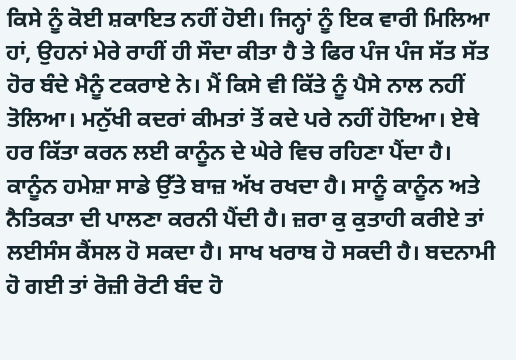ਕਿਸੇ ਨੂੰ ਕੋਈ ਸ਼ਕਾਇਤ ਨਹੀਂ ਹੋਈ। ਜਿਨ੍ਹਾਂ ਨੂੰ ਇਕ ਵਾਰੀ ਮਿਲਿਆ ਹਾਂ, ਉਹਨਾਂ ਮੇਰੇ ਰਾਹੀਂ ਹੀ ਸੌਦਾ ਕੀਤਾ ਹੈ ਤੇ ਫਿਰ ਪੰਜ ਪੰਜ ਸੱਤ ਸੱਤ ਹੋਰ ਬੰਦੇ ਮੈਨੂੰ ਟਕਰਾਏ ਨੇ। ਮੈਂ ਕਿਸੇ ਵੀ ਕਿੱਤੇ ਨੂੰ ਪੈਸੇ ਨਾਲ ਨਹੀਂ ਤੋਲਿਆ। ਮਨੁੱਖੀ ਕਦਰਾਂ ਕੀਮਤਾਂ ਤੋਂ ਕਦੇ ਪਰੇ ਨਹੀਂ ਹੋਇਆ। ਏਥੇ ਹਰ ਕਿੱਤਾ ਕਰਨ ਲਈ ਕਾਨੂੰਨ ਦੇ ਘੇਰੇ ਵਿਚ ਰਹਿਣਾ ਪੈਂਦਾ ਹੈ। ਕਾਨੂੰਨ ਹਮੇਸ਼ਾ ਸਾਡੇ ਉੱਤੇ ਬਾਜ਼ ਅੱਖ ਰਖਦਾ ਹੈ। ਸਾਨੂੰ ਕਾਨੂੰਨ ਅਤੇ ਨੈਤਿਕਤਾ ਦੀ ਪਾਲਣਾ ਕਰਨੀ ਪੈਂਦੀ ਹੈ। ਜ਼ਰਾ ਕੁ ਕੁਤਾਹੀ ਕਰੀਏ ਤਾਂ ਲਈਸੰਸ ਕੈਂਸਲ ਹੋ ਸਕਦਾ ਹੈ। ਸਾਖ ਖਰਾਬ ਹੋ ਸਕਦੀ ਹੈ। ਬਦਨਾਮੀ ਹੋ ਗਈ ਤਾਂ ਰੋਜ਼ੀ ਰੋਟੀ ਬੰਦ ਹੋ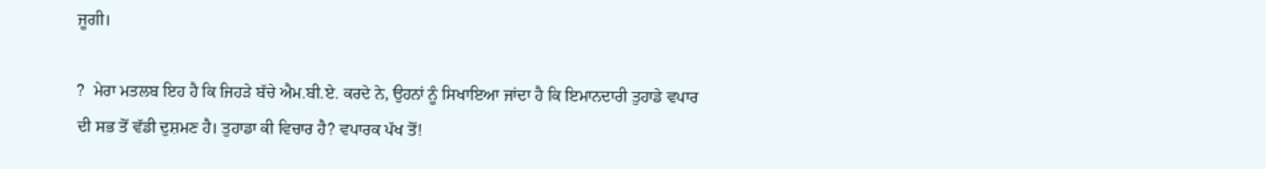ਜੂਗੀ।

?  ਮੇਰਾ ਮਤਲਬ ਇਹ ਹੈ ਕਿ ਜਿਹੜੇ ਬੱਚੇ ਐਮ.ਬੀ.ਏ. ਕਰਦੇ ਨੇ, ਉਹਨਾਂ ਨੂੰ ਸਿਖਾਇਆ ਜਾਂਦਾ ਹੈ ਕਿ ਇਮਾਨਦਾਰੀ ਤੁਹਾਡੇ ਵਪਾਰ ਦੀ ਸਭ ਤੋਂ ਵੱਡੀ ਦੁਸ਼ਮਣ ਹੈ। ਤੁਹਾਡਾ ਕੀ ਵਿਚਾਰ ਹੈ? ਵਪਾਰਕ ਪੱਖ ਤੋਂ!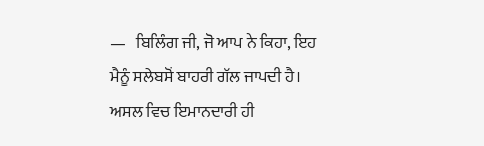—   ਬਿਲਿੰਗ ਜੀ, ਜੋ ਆਪ ਨੇ ਕਿਹਾ, ਇਹ ਮੈਨੂੰ ਸਲੇਬਸੋਂ ਬਾਹਰੀ ਗੱਲ ਜਾਪਦੀ ਹੈ। ਅਸਲ ਵਿਚ ਇਮਾਨਦਾਰੀ ਹੀ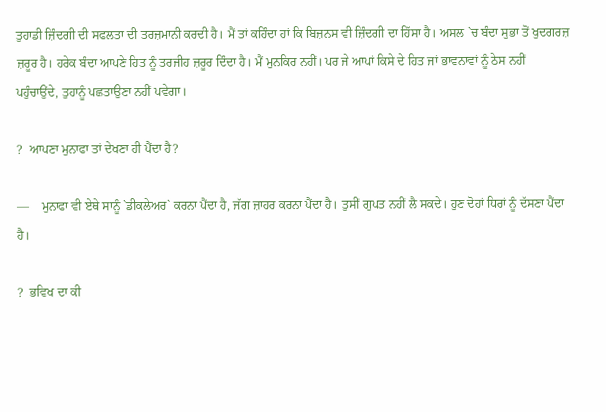ਤੁਹਾਡੀ ਜ਼ਿੰਦਗੀ ਦੀ ਸਫਲਤਾ ਦੀ ਤਰਜ਼ਮਾਨੀ ਕਰਦੀ ਹੈ। ਮੈਂ ਤਾਂ ਕਹਿੰਦਾ ਹਾਂ ਕਿ ਬਿਜ਼ਨਸ ਵੀ ਜ਼ਿੰਦਗੀ ਦਾ ਹਿੱਸਾ ਹੈ। ਅਸਲ `ਚ ਬੰਦਾ ਸੁਭਾ ਤੋਂ ਖੁਦਗਰਜ਼ ਜ਼ਰੂਰ ਹੈ। ਹਰੇਕ ਬੰਦਾ ਆਪਣੇ ਹਿਤ ਨੂੰ ਤਰਜੀਹ ਜ਼ਰੂਰ ਦਿੰਦਾ ਹੈ। ਮੈਂ ਮੁਨਕਿਰ ਨਹੀਂ। ਪਰ ਜੇ ਆਪਾਂ ਕਿਸੇ ਦੇ ਹਿਤ ਜਾਂ ਭਾਵਨਾਵਾਂ ਨੂੰ ਠੇਸ ਨਹੀਂ ਪਹੁੰਚਾਉਂਦੇ, ਤੁਹਾਨੂੰ ਪਛਤਾਉਣਾ ਨਹੀਂ ਪਵੇਗਾ।

?  ਆਪਣਾ ਮੁਨਾਫਾ ਤਾਂ ਦੇਖਣਾ ਹੀ ਪੈਂਦਾ ਹੈ?

—    ਮੁਨਾਫਾ ਵੀ ਏਥੇ ਸਾਨੂੰ `ਡੀਕਲੇਅਰ` ਕਰਨਾ ਪੈਂਦਾ ਹੈ, ਜੱਗ ਜ਼ਾਹਰ ਕਰਨਾ ਪੈਂਦਾ ਹੈ। ਤੁਸੀਂ ਗੁਪਤ ਨਹੀਂ ਲੈ ਸਕਦੇ। ਹੁਣ ਦੋਹਾਂ ਧਿਰਾਂ ਨੂੰ ਦੱਸਣਾ ਪੈਂਦਾ ਹੈ।

?  ਭਵਿਖ ਦਾ ਕੀ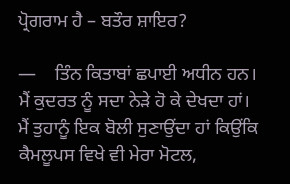ਪ੍ਰੋਗਰਾਮ ਹੈ – ਬਤੌਰ ਸ਼ਾਇਰ?

—    ਤਿੰਨ ਕਿਤਾਬਾਂ ਛਪਾਈ ਅਧੀਨ ਹਨ। ਮੈਂ ਕੁਦਰਤ ਨੂੰ ਸਦਾ ਨੇੜੇ ਹੋ ਕੇ ਦੇਖਦਾ ਹਾਂ। ਮੈਂ ਤੁਹਾਨੂੰ ਇਕ ਬੋਲੀ ਸੁਣਾਉਂਦਾ ਹਾਂ ਕਿਉਂਕਿ ਕੈਮਲੂਪਸ ਵਿਖੇ ਵੀ ਮੇਰਾ ਮੋਟਲ,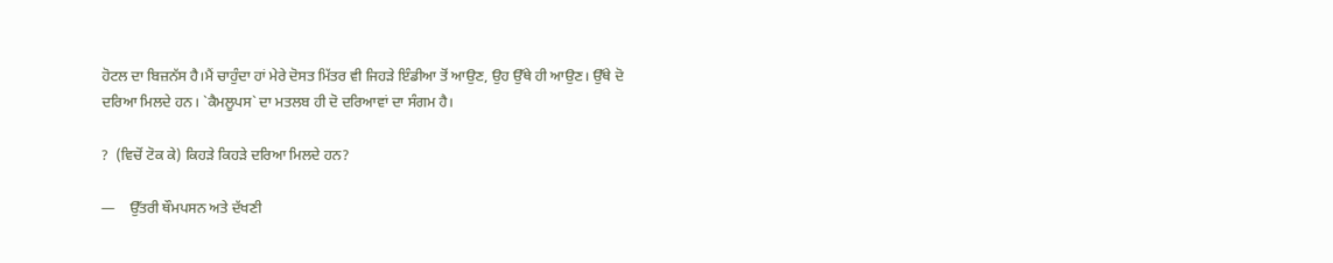ਹੋਟਲ ਦਾ ਬਿਜ਼ਨੱਸ ਹੈ।ਮੈਂ ਚਾਹੁੰਦਾ ਹਾਂ ਮੇਰੇ ਦੋਸਤ ਮਿੱਤਰ ਵੀ ਜਿਹੜੇ ਇੰਡੀਆ ਤੋਂ ਆਉਣ, ਉਹ ਉੱਥੇ ਹੀ ਆਉਣ। ਉੱਥੇ ਦੋ ਦਰਿਆ ਮਿਲਦੇ ਹਨ। `ਕੈਮਲੂਪਸ` ਦਾ ਮਤਲਬ ਹੀ ਦੋ ਦਰਿਆਵਾਂ ਦਾ ਸੰਗਮ ਹੈ।

?  (ਵਿਚੋਂ ਟੋਕ ਕੇ) ਕਿਹੜੇ ਕਿਹੜੇ ਦਰਿਆ ਮਿਲਦੇ ਹਨ?

—    ਉੱਤਰੀ ਥੌਮਪਸਨ ਅਤੇ ਦੱਖਣੀ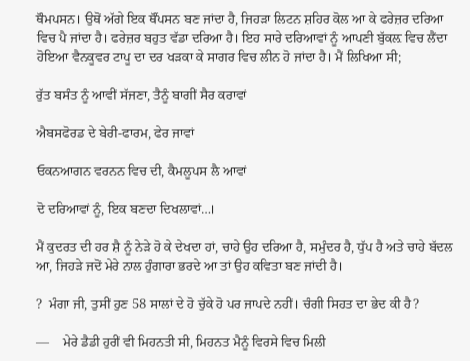ਥੌਮਪਸਨ। ਉਥੋਂ ਅੱਗੇ ਇਕ ਥੌਂਪਸਨ ਬਣ ਜਾਂਦਾ ਹੈ, ਜਿਹੜਾ ਲਿਟਨ ਸ਼ਹਿਰ ਕੋਲ ਆ ਕੇ ਫਰੇਜ਼ਰ ਦਰਿਆ ਵਿਚ ਪੈ ਜਾਂਦਾ ਹੈ। ਫਰੇਜ਼ਰ ਬਹੁਤ ਵੱਡਾ ਦਰਿਆ ਹੈ। ਇਹ ਸਾਰੇ ਦਰਿਆਵਾਂ ਨੂੰ ਆਪਣੀ ਬੁੱਕਲ਼ ਵਿਚ ਲੈਂਦਾ ਹੋਇਆ ਵੈਨਕੂਵਰ ਟਾਪੂ ਦਾ ਦਰ ਖੜਕਾ ਕੇ ਸਾਗਰ ਵਿਚ ਲੀਨ ਹੋ ਜਾਂਦਾ ਹੈ। ਮੈਂ ਲਿਖਿਆ ਸੀ;

ਰੁੱਤ ਬਸੰਤ ਨੂੰ ਆਵੀਂ ਸੱਜਣਾ, ਤੈਨੂੰ ਬਾਗੀਂ ਸੈਰ ਕਰਾਵਾਂ

ਐਬਸਫੋਰਡ ਦੇ ਬੇਰੀ-ਫਾਰਮ, ਫੇਰ ਜਾਵਾਂ

ਓਕਨਆਗਨ ਵਰਨਨ ਵਿਚ ਦੀ, ਕੈਮਲੂਪਸ ਲੈ ਆਵਾਂ

ਦੋ ਦਰਿਆਵਾਂ ਨੂੰ, ਇਕ ਬਣਦਾ ਦਿਖਲਾਵਾਂ…।

ਮੈਂ ਕੁਦਰਤ ਦੀ ਹਰ ਸ਼ੈ ਨੂੰ ਨੇੜੇ ਹੋ ਕੇ ਦੇਖਦਾ ਹਾਂ, ਚਾਹੇ ਉਹ ਦਰਿਆ ਹੈ, ਸਮੁੰਦਰ ਹੈ, ਧੁੱਪ ਹੈ ਅਤੇ ਚਾਹੇ ਬੱਦਲ ਆ, ਜਿਹੜੇ ਜਦੋਂ ਮੇਰੇ ਨਾਲ ਹੁੰਗਾਰਾ ਭਰਦੇ ਆ ਤਾਂ ਉਹ ਕਵਿਤਾ ਬਣ ਜਾਂਦੀ ਹੈ।

?  ਮੰਗਾ ਜੀ, ਤੁਸੀਂ ਹੁਣ 58 ਸਾਲਾਂ ਦੇ ਹੋ ਚੁੱਕੇ ਹੋ ਪਰ ਜਾਪਦੇ ਨਹੀਂ। ਚੰਗੀ ਸਿਹਤ ਦਾ ਭੇਦ ਕੀ ਹੈ?

—    ਮੇਰੇ ਡੈਡੀ ਹੁਰੀਂ ਵੀ ਮਿਹਨਤੀ ਸੀ, ਮਿਹਨਤ ਮੈਨੂੰ ਵਿਰਸੇ ਵਿਚ ਮਿਲੀ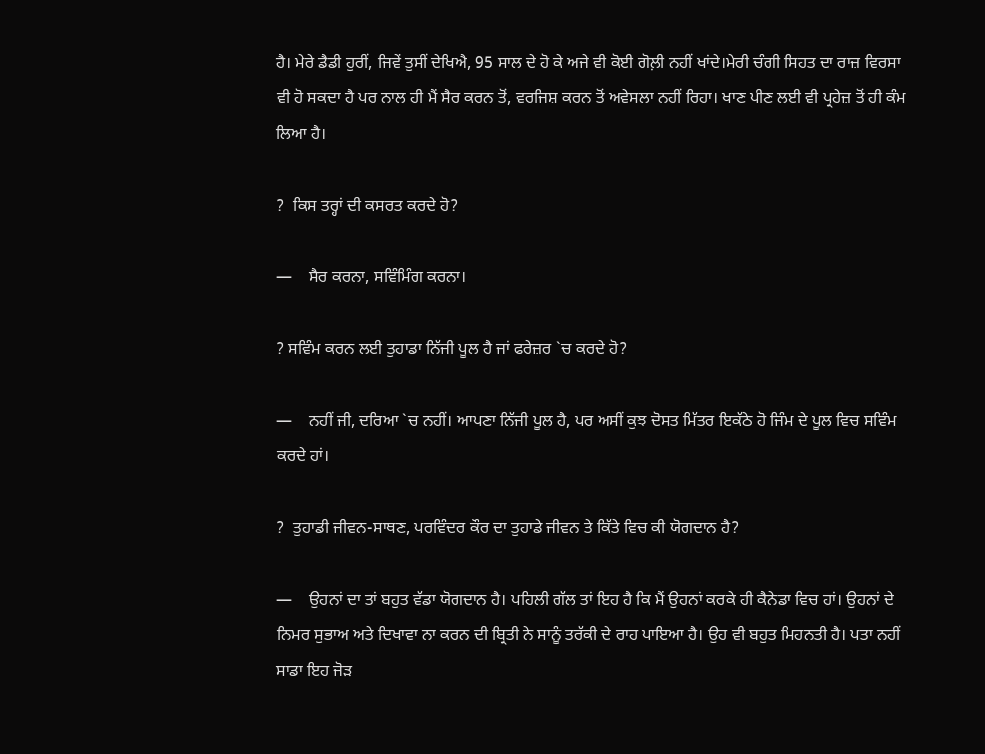ਹੈ। ਮੇਰੇ ਡੈਡੀ ਹੁਰੀਂ, ਜਿਵੇਂ ਤੁਸੀਂ ਦੇਖਿਐ, 95 ਸਾਲ ਦੇ ਹੋ ਕੇ ਅਜੇ ਵੀ ਕੋਈ ਗੋਲ਼ੀ ਨਹੀਂ ਖਾਂਦੇ।ਮੇਰੀ ਚੰਗੀ ਸਿਹਤ ਦਾ ਰਾਜ਼ ਵਿਰਸਾ ਵੀ ਹੋ ਸਕਦਾ ਹੈ ਪਰ ਨਾਲ ਹੀ ਮੈਂ ਸੈਰ ਕਰਨ ਤੋਂ, ਵਰਜਿਸ਼ ਕਰਨ ਤੋਂ ਅਵੇਸਲਾ ਨਹੀਂ ਰਿਹਾ। ਖਾਣ ਪੀਣ ਲਈ ਵੀ ਪ੍ਰਹੇਜ਼ ਤੋਂ ਹੀ ਕੰਮ ਲਿਆ ਹੈ।

?  ਕਿਸ ਤਰ੍ਹਾਂ ਦੀ ਕਸਰਤ ਕਰਦੇ ਹੋ?

—    ਸੈਰ ਕਰਨਾ, ਸਵਿੰਮਿੰਗ ਕਰਨਾ।

? ਸਵਿੰਮ ਕਰਨ ਲਈ ਤੁਹਾਡਾ ਨਿੱਜੀ ਪੂਲ ਹੈ ਜਾਂ ਫਰੇਜ਼ਰ `ਚ ਕਰਦੇ ਹੋ?

—    ਨਹੀਂ ਜੀ, ਦਰਿਆ `ਚ ਨਹੀਂ। ਆਪਣਾ ਨਿੱਜੀ ਪੂਲ ਹੈ, ਪਰ ਅਸੀਂ ਕੁਝ ਦੋਸਤ ਮਿੱਤਰ ਇਕੱਠੇ ਹੋ ਜਿੰਮ ਦੇ ਪੂਲ ਵਿਚ ਸਵਿੰਮ ਕਰਦੇ ਹਾਂ।

?  ਤੁਹਾਡੀ ਜੀਵਨ-ਸਾਥਣ, ਪਰਵਿੰਦਰ ਕੌਰ ਦਾ ਤੁਹਾਡੇ ਜੀਵਨ ਤੇ ਕਿੱਤੇ ਵਿਚ ਕੀ ਯੋਗਦਾਨ ਹੈ?

—    ਉਹਨਾਂ ਦਾ ਤਾਂ ਬਹੁਤ ਵੱਡਾ ਯੋਗਦਾਨ ਹੈ। ਪਹਿਲੀ ਗੱਲ ਤਾਂ ਇਹ ਹੈ ਕਿ ਮੈਂ ਉਹਨਾਂ ਕਰਕੇ ਹੀ ਕੈਨੇਡਾ ਵਿਚ ਹਾਂ। ਉਹਨਾਂ ਦੇ ਨਿਮਰ ਸੁਭਾਅ ਅਤੇ ਦਿਖਾਵਾ ਨਾ ਕਰਨ ਦੀ ਬ੍ਰਿਤੀ ਨੇ ਸਾਨੂੰ ਤਰੱਕੀ ਦੇ ਰਾਹ ਪਾਇਆ ਹੈ। ਉਹ ਵੀ ਬਹੁਤ ਮਿਹਨਤੀ ਹੈ। ਪਤਾ ਨਹੀਂ ਸਾਡਾ ਇਹ ਜੋੜ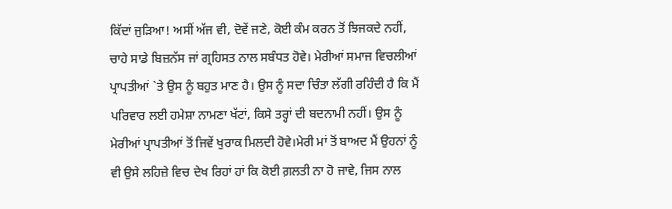ਕਿੱਦਾਂ ਜੁੜਿਆ! ਅਸੀਂ ਅੱਜ ਵੀ, ਦੋਵੇਂ ਜਣੇ, ਕੋਈ ਕੰਮ ਕਰਨ ਤੋਂ ਝਿਜਕਦੇ ਨਹੀਂ, ਚਾਹੇ ਸਾਡੇ ਬਿਜ਼ਨੱਸ ਜਾਂ ਗ੍ਰਹਿਸਤ ਨਾਲ ਸਬੰਧਤ ਹੋਵੇ। ਮੇਰੀਆਂ ਸਮਾਜ ਵਿਚਲੀਆਂ ਪ੍ਰਾਪਤੀਆਂ `ਤੇ ਉਸ ਨੂੰ ਬਹੁਤ ਮਾਣ ਹੈ। ਉਸ ਨੂੰ ਸਦਾ ਚਿੰਤਾ ਲੱਗੀ ਰਹਿੰਦੀ ਹੈ ਕਿ ਮੈਂ ਪਰਿਵਾਰ ਲਈ ਹਮੇਸ਼ਾ ਨਾਮਣਾ ਖੱਟਾਂ, ਕਿਸੇ ਤਰ੍ਹਾਂ ਦੀ ਬਦਨਾਮੀ ਨਹੀਂ। ਉਸ ਨੂੰ ਮੇਰੀਆਂ ਪ੍ਰਾਪਤੀਆਂ ਤੋਂ ਜਿਵੇਂ ਖੁਰਾਕ ਮਿਲਦੀ ਹੋਵੇ।ਮੇਰੀ ਮਾਂ ਤੋਂ ਬਾਅਦ ਮੈਂ ਉਹਨਾਂ ਨੂੰ ਵੀ ਉਸੇ ਲਹਿਜ਼ੇ ਵਿਚ ਦੇਖ ਰਿਹਾਂ ਹਾਂ ਕਿ ਕੋਈ ਗ਼ਲਤੀ ਨਾ ਹੋ ਜਾਵੇ, ਜਿਸ ਨਾਲ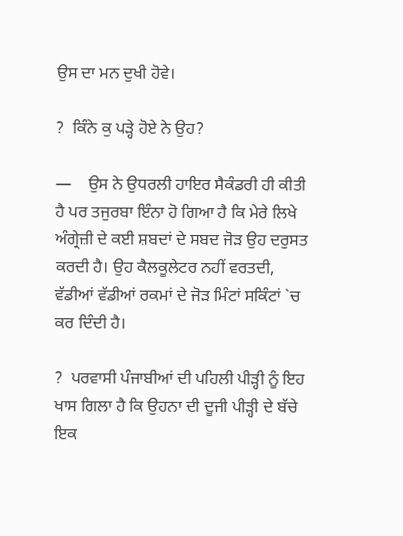ਉਸ ਦਾ ਮਨ ਦੁਖੀ ਹੋਵੇ।

?  ਕਿੰਨੇ ਕੁ ਪੜ੍ਹੇ ਹੋਏ ਨੇ ਉਹ?

—    ਉਸ ਨੇ ਉਧਰਲੀ ਹਾਇਰ ਸੈਕੰਡਰੀ ਹੀ ਕੀਤੀ ਹੈ ਪਰ ਤਜੁਰਬਾ ਇੰਨਾ ਹੋ ਗਿਆ ਹੈ ਕਿ ਮੇਰੇ ਲਿਖੇ ਅੰਗ੍ਰੇਜ਼ੀ ਦੇ ਕਈ ਸ਼ਬਦਾਂ ਦੇ ਸਬਦ ਜੋੜ ਉਹ ਦਰੁਸਤ ਕਰਦੀ ਹੈ। ਉਹ ਕੈਲਕੂਲੇਟਰ ਨਹੀਂ ਵਰਤਦੀ, ਵੱਡੀਆਂ ਵੱਡੀਆਂ ਰਕਮਾਂ ਦੇ ਜੋੜ ਮਿੰਟਾਂ ਸਕਿੰਟਾਂ `ਚ ਕਰ ਦਿੰਦੀ ਹੈ।

?  ਪਰਵਾਸੀ ਪੰਜਾਬੀਆਂ ਦੀ ਪਹਿਲੀ ਪੀੜ੍ਹੀ ਨੂੰ ਇਹ ਖਾਸ ਗਿਲਾ ਹੈ ਕਿ ਉਹਨਾ ਦੀ ਦੂਜੀ ਪੀੜ੍ਹੀ ਦੇ ਬੱਚੇ ਇਕ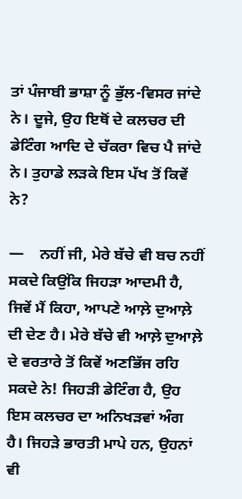ਤਾਂ ਪੰਜਾਬੀ ਭਾਸ਼ਾ ਨੂੰ ਭੁੱਲ-ਵਿਸਰ ਜਾਂਦੇ ਨੇ। ਦੂਜੇ, ਉਹ ਇਥੋਂ ਦੇ ਕਲਚਰ ਦੀ ਡੇਟਿੰਗ ਆਦਿ ਦੇ ਚੱਕਰਾ ਵਿਚ ਪੈ ਜਾਂਦੇ ਨੇ। ਤੁਹਾਡੇ ਲੜਕੇ ਇਸ ਪੱਖ ਤੋਂ ਕਿਵੇਂ ਨੇ?

—    ਨਹੀਂ ਜੀ, ਮੇਰੇ ਬੱਚੇ ਵੀ ਬਚ ਨਹੀਂ ਸਕਦੇ ਕਿਉਂਕਿ ਜਿਹੜਾ ਆਦਮੀ ਹੈ, ਜਿਵੇਂ ਮੈਂ ਕਿਹਾ, ਆਪਣੇ ਆਲ਼ੇ ਦੁਆਲ਼ੇ ਦੀ ਦੇਣ ਹੈ। ਮੇਰੇ ਬੱਚੇ ਵੀ ਆਲ਼ੇ ਦੁਆਲ਼ੇ ਦੇ ਵਰਤਾਰੇ ਤੋਂ ਕਿਵੇਂ ਅਣਭਿੱਜ ਰਹਿ ਸਕਦੇ ਨੇ! ਜਿਹੜੀ ਡੇਟਿੰਗ ਹੈ, ਉਹ ਇਸ ਕਲਚਰ ਦਾ ਅਨਿਖੜਵਾਂ ਅੰਗ ਹੈ। ਜਿਹੜੇ ਭਾਰਤੀ ਮਾਪੇ ਹਨ, ਉਹਨਾਂ ਵੀ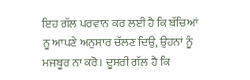ਇਹ ਗੱਲ ਪਰਵਾਨ ਕਰ ਲਈ ਹੈ ਕਿ ਬੱਚਿਆਂ ਨੂ ਆਪਣੇ ਅਨੁਸਾਰ ਚੱਲਣ ਦਿਉ, ਉਹਨਾਂ ਨੂੰ ਮਜਬੂਰ ਨਾ ਕਰੋ। ਦੂਸਰੀ ਗੱਲ ਹੈ ਕਿ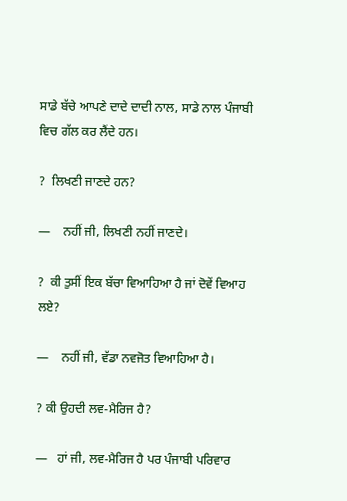ਸਾਡੇ ਬੱਚੇ ਆਪਣੇ ਦਾਦੇ ਦਾਦੀ ਨਾਲ, ਸਾਡੇ ਨਾਲ ਪੰਜਾਬੀ ਵਿਚ ਗੱਲ ਕਰ ਲੈਂਦੇ ਹਨ।

?  ਲਿਖਣੀ ਜਾਣਦੇ ਹਨ?

—    ਨਹੀਂ ਜੀ, ਲਿਖਣੀ ਨਹੀਂ ਜਾਣਦੇ।

?  ਕੀ ਤੁਸੀਂ ਇਕ ਬੱਚਾ ਵਿਆਹਿਆ ਹੈ ਜਾਂ ਦੋਵੇਂ ਵਿਆਹ ਲਏ?

—    ਨਹੀਂ ਜੀ, ਵੱਡਾ ਨਵਜੋਤ ਵਿਆਹਿਆ ਹੈ।

? ਕੀ ਉਹਦੀ ਲਵ-ਮੈਰਿਜ ਹੈ?

—   ਹਾਂ ਜੀ, ਲਵ-ਮੈਰਿਜ ਹੈ ਪਰ ਪੰਜਾਬੀ ਪਰਿਵਾਰ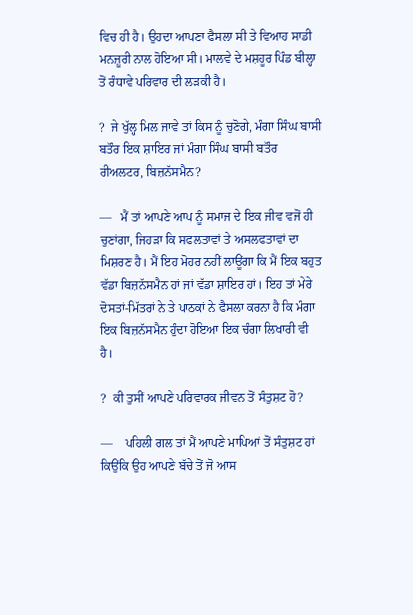ਵਿਚ ਹੀ ਹੈ। ਉਹਦਾ ਆਪਣਾ ਫੈਸਲਾ ਸੀ ਤੇ ਵਿਆਹ ਸਾਡੀ ਮਨਜ਼ੂਰੀ ਨਾਲ ਹੋਇਆ ਸੀ। ਮਾਲਵੇ ਦੇ ਮਸ਼ਹੂਰ ਪਿੰਡ ਬੀਲ੍ਹਾ ਤੋਂ ਰੰਧਾਵੇ ਪਰਿਵਾਰ ਦੀ ਲੜਕੀ ਹੈ।

?  ਜੇ ਖੁੱਲ੍ਹ ਮਿਲ ਜਾਵੇ ਤਾਂ ਕਿਸ ਨੂੰ ਚੁਣੋਗੇ, ਮੰਗਾ ਸਿੰਘ ਬਾਸੀ ਬਤੌਰ ਇਕ ਸ਼ਾਇਰ ਜਾਂ ਮੰਗਾ ਸਿੰਘ ਬਾਸੀ ਬਤੌਰ ਰੀਅਲਟਰ, ਬਿਜ਼ਨੱਸਮੈਨ?

—   ਮੈਂ ਤਾਂ ਆਪਣੇ ਆਪ ਨੂੰ ਸਮਾਜ ਦੇ ਇਕ ਜੀਵ ਵਜੋਂ ਹੀ ਚੁਣਾਂਗਾ, ਜਿਹੜਾ ਕਿ ਸਫਲਤਾਵਾਂ ਤੇ ਅਸਲਫਤਾਵਾਂ ਦਾ ਮਿਸ਼ਰਣ ਹੈ। ਮੈਂ ਇਹ ਮੋਹਰ ਨਹੀਂ ਲਾਊਂਗਾ ਕਿ ਮੈਂ ਇਕ ਬਹੁਤ ਵੱਡਾ ਬਿਜ਼ਨੱਸਮੈਨ ਹਾਂ ਜਾਂ ਵੱਡਾ ਸ਼ਾਇਰ ਹਾਂ। ਇਹ ਤਾਂ ਮੇਰੇ ਦੋਸਤਾਂ-ਮਿੱਤਰਾਂ ਨੇ ਤੇ ਪਾਠਕਾਂ ਨੇ ਫੈਸਲਾ ਕਰਨਾ ਹੈ ਕਿ ਮੰਗਾ ਇਕ ਬਿਜ਼ਨੱਸਮੈਨ ਹੁੰਦਾ ਹੋਇਆ ਇਕ ਚੰਗਾ ਲਿਖਾਰੀ ਵੀ ਹੈ।

?  ਕੀ ਤੁਸੀਂ ਆਪਣੇ ਪਰਿਵਾਰਕ ਜੀਵਨ ਤੋਂ ਸੰਤੁਸ਼ਟ ਹੋ?

—    ਪਹਿਲੀ ਗਲ ਤਾਂ ਮੈਂ ਆਪਣੇ ਮਾਪਿਆਂ ਤੋਂ ਸੰਤੁਸ਼ਟ ਹਾਂ ਕਿਉਂਕਿ ਉਹ ਆਪਣੇ ਬੱਚੇ ਤੋਂ ਜੋ ਆਸ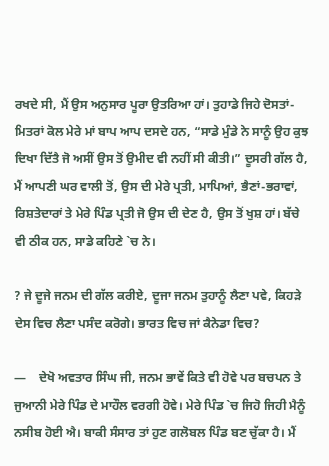ਰਖਦੇ ਸੀ, ਮੈਂ ਉਸ ਅਨੁਸਾਰ ਪੂਰਾ ਉਤਰਿਆ ਹਾਂ। ਤੁਹਾਡੇ ਜਿਹੇ ਦੋਸਤਾਂ-ਮਿਤਰਾਂ ਕੋਲ ਮੇਰੇ ਮਾਂ ਬਾਪ ਆਪ ਦਸਦੇ ਹਨ, “ਸਾਡੇ ਮੁੰਡੇ ਨੇ ਸਾਨੂੰ ਉਹ ਕੁਝ ਦਿਖਾ ਦਿੱਤੈ ਜੋ ਅਸੀਂ ਉਸ ਤੋਂ ਉਮੀਦ ਵੀ ਨਹੀਂ ਸੀ ਕੀਤੀ।” ਦੂਸਰੀ ਗੱਲ ਹੈ, ਮੈਂ ਆਪਣੀ ਘਰ ਵਾਲੀ ਤੋਂ, ਉਸ ਦੀ ਮੇਰੇ ਪ੍ਰਤੀ, ਮਾਪਿਆਂ, ਭੈਣਾਂ-ਭਰਾਵਾਂ, ਰਿਸ਼ਤੇਦਾਰਾਂ ਤੇ ਮੇਰੇ ਪਿੰਡ ਪ੍ਰਤੀ ਜੋ ਉਸ ਦੀ ਦੇਣ ਹੈ, ਉਸ ਤੋਂ ਖੁਸ਼ ਹਾਂ। ਬੱਚੇ ਵੀ ਠੀਕ ਹਨ, ਸਾਡੇ ਕਹਿਣੇ `ਚ ਨੇ।

? ਜੇ ਦੂਜੇ ਜਨਮ ਦੀ ਗੱਲ ਕਰੀਏ, ਦੂਜਾ ਜਨਮ ਤੁਹਾਨੂੰ ਲੈਣਾ ਪਵੇ, ਕਿਹੜੇ ਦੇਸ ਵਿਚ ਲੈਣਾ ਪਸੰਦ ਕਰੋਗੇ। ਭਾਰਤ ਵਿਚ ਜਾਂ ਕੈਨੇਡਾ ਵਿਚ?

—    ਦੇਖੋ ਅਵਤਾਰ ਸਿੰਘ ਜੀ, ਜਨਮ ਭਾਵੇਂ ਕਿਤੇ ਵੀ ਹੋਵੇ ਪਰ ਬਚਪਨ ਤੇ ਜੁਆਨੀ ਮੇਰੇ ਪਿੰਡ ਦੇ ਮਾਹੌਲ ਵਰਗੀ ਹੋਵੇ। ਮੇਰੇ ਪਿੰਡ `ਚ ਜਿਹੋ ਜਿਹੀ ਮੈਨੂੰ ਨਸੀਬ ਹੋਈ ਐ। ਬਾਕੀ ਸੰਸਾਰ ਤਾਂ ਹੁਣ ਗਲੋਬਲ ਪਿੰਡ ਬਣ ਚੁੱਕਾ ਹੈ। ਮੈਂ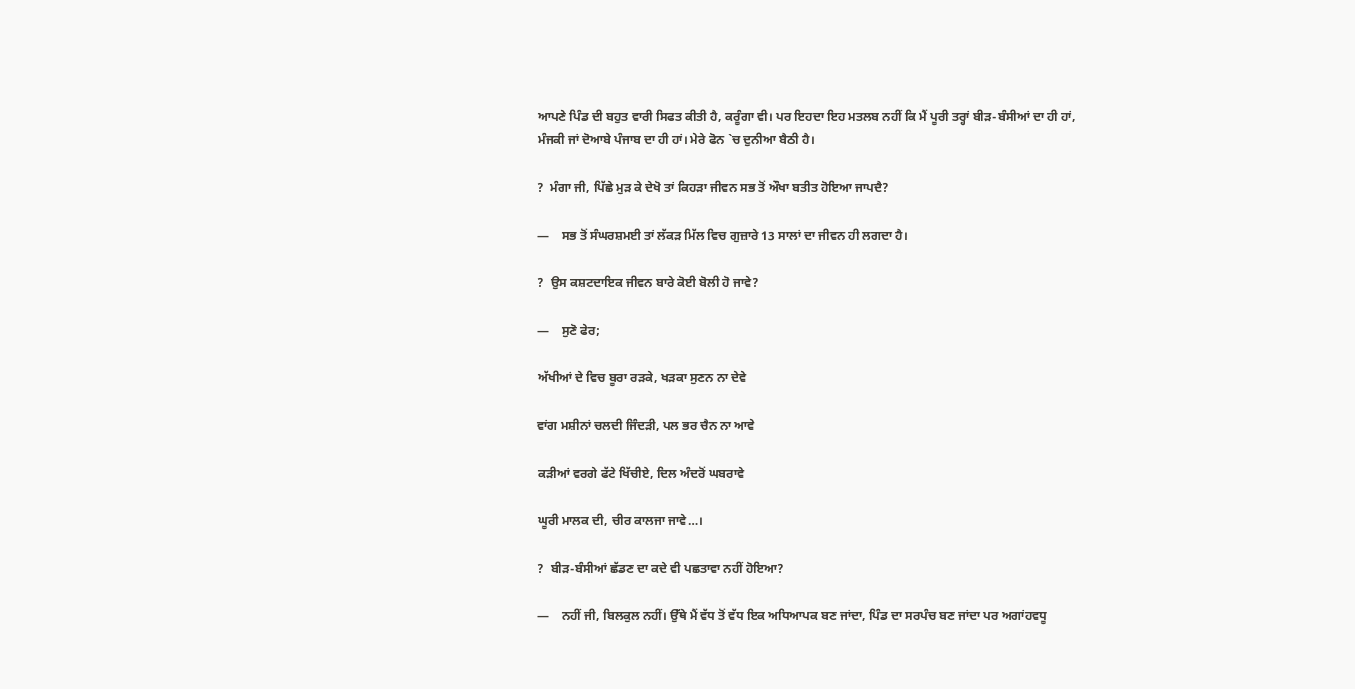ਆਪਣੇ ਪਿੰਡ ਦੀ ਬਹੁਤ ਵਾਰੀ ਸਿਫਤ ਕੀਤੀ ਹੈ, ਕਰੂੰਗਾ ਵੀ। ਪਰ ਇਹਦਾ ਇਹ ਮਤਲਬ ਨਹੀਂ ਕਿ ਮੈਂ ਪੂਰੀ ਤਰ੍ਹਾਂ ਬੀੜ-ਬੰਸੀਆਂ ਦਾ ਹੀ ਹਾਂ, ਮੰਜਕੀ ਜਾਂ ਦੋਆਬੇ ਪੰਜਾਬ ਦਾ ਹੀ ਹਾਂ। ਮੇਰੇ ਫੋਨ `ਚ ਦੁਨੀਆ ਬੈਠੀ ਹੈ।

?  ਮੰਗਾ ਜੀ, ਪਿੱਛੇ ਮੁੜ ਕੇ ਦੇਖੋ ਤਾਂ ਕਿਹੜਾ ਜੀਵਨ ਸਭ ਤੋਂ ਔਖਾ ਬਤੀਤ ਹੋਇਆ ਜਾਪਦੈ?

—    ਸਭ ਤੋਂ ਸੰਘਰਸ਼ਮਈ ਤਾਂ ਲੱਕੜ ਮਿੱਲ ਵਿਚ ਗੁਜ਼ਾਰੇ 13 ਸਾਲਾਂ ਦਾ ਜੀਵਨ ਹੀ ਲਗਦਾ ਹੈ।

?  ਉਸ ਕਸ਼ਟਦਾਇਕ ਜੀਵਨ ਬਾਰੇ ਕੋਈ ਬੋਲੀ ਹੋ ਜਾਵੇ?

—    ਸੁਣੋ ਫੇਰ;

ਅੱਖੀਆਂ ਦੇ ਵਿਚ ਬੂਰਾ ਰੜਕੇ, ਖੜਕਾ ਸੁਣਨ ਨਾ ਦੇਵੇ

ਵਾਂਗ ਮਸ਼ੀਨਾਂ ਚਲਦੀ ਜਿੰਦੜੀ, ਪਲ ਭਰ ਚੈਨ ਨਾ ਆਵੇ

ਕੜੀਆਂ ਵਰਗੇ ਫੱਟੇ ਖਿੱਚੀਏ, ਦਿਲ ਅੰਦਰੋਂ ਘਬਰਾਵੇ

ਘੂਰੀ ਮਾਲਕ ਦੀ, ਚੀਰ ਕਾਲਜਾ ਜਾਵੇ…।

?  ਬੀੜ-ਬੰਸੀਆਂ ਛੱਡਣ ਦਾ ਕਦੇ ਵੀ ਪਛਤਾਵਾ ਨਹੀਂ ਹੋਇਆ?

—    ਨਹੀਂ ਜੀ, ਬਿਲਕੁਲ ਨਹੀਂ। ਉੱਥੇ ਮੈਂ ਵੱਧ ਤੋਂ ਵੱਧ ਇਕ ਅਧਿਆਪਕ ਬਣ ਜਾਂਦਾ, ਪਿੰਡ ਦਾ ਸਰਪੰਚ ਬਣ ਜਾਂਦਾ ਪਰ ਅਗਾਂਹਵਧੂ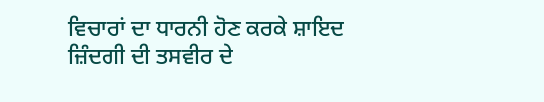ਵਿਚਾਰਾਂ ਦਾ ਧਾਰਨੀ ਹੋਣ ਕਰਕੇ ਸ਼ਾਇਦ ਜ਼ਿੰਦਗੀ ਦੀ ਤਸਵੀਰ ਦੇ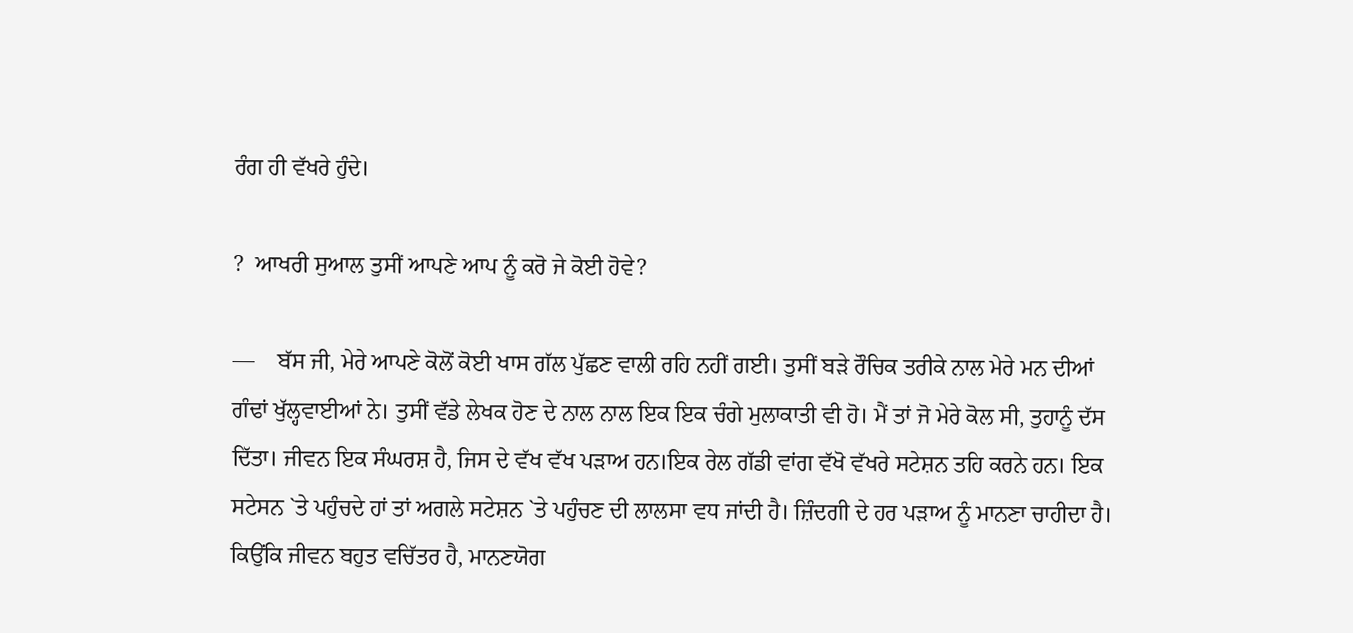ਰੰਗ ਹੀ ਵੱਖਰੇ ਹੁੰਦੇ।

?  ਆਖਰੀ ਸੁਆਲ ਤੁਸੀਂ ਆਪਣੇ ਆਪ ਨੂੰ ਕਰੋ ਜੇ ਕੋਈ ਹੋਵੇ?

—    ਬੱਸ ਜੀ, ਮੇਰੇ ਆਪਣੇ ਕੋਲੋਂ ਕੋਈ ਖਾਸ ਗੱਲ ਪੁੱਛਣ ਵਾਲੀ ਰਹਿ ਨਹੀਂ ਗਈ। ਤੁਸੀਂ ਬੜੇ ਰੌਚਿਕ ਤਰੀਕੇ ਨਾਲ ਮੇਰੇ ਮਨ ਦੀਆਂ ਗੰਢਾਂ ਖੁੱਲ੍ਹਵਾਈਆਂ ਨੇ। ਤੁਸੀਂ ਵੱਡੇ ਲੇਖਕ ਹੋਣ ਦੇ ਨਾਲ ਨਾਲ ਇਕ ਇਕ ਚੰਗੇ ਮੁਲਾਕਾਤੀ ਵੀ ਹੋ। ਮੈਂ ਤਾਂ ਜੋ ਮੇਰੇ ਕੋਲ ਸੀ, ਤੁਹਾਨੂੰ ਦੱਸ ਦਿੱਤਾ। ਜੀਵਨ ਇਕ ਸੰਘਰਸ਼ ਹੈ, ਜਿਸ ਦੇ ਵੱਖ ਵੱਖ ਪੜਾਅ ਹਨ।ਇਕ ਰੇਲ ਗੱਡੀ ਵਾਂਗ ਵੱਖੋ ਵੱਖਰੇ ਸਟੇਸ਼ਨ ਤਹਿ ਕਰਨੇ ਹਨ। ਇਕ ਸਟੇਸਨ `ਤੇ ਪਹੁੰਚਦੇ ਹਾਂ ਤਾਂ ਅਗਲੇ ਸਟੇਸ਼ਨ `ਤੇ ਪਹੁੰਚਣ ਦੀ ਲਾਲਸਾ ਵਧ ਜਾਂਦੀ ਹੈ। ਜ਼ਿੰਦਗੀ ਦੇ ਹਰ ਪੜਾਅ ਨੂੰ ਮਾਨਣਾ ਚਾਹੀਦਾ ਹੈ। ਕਿਉਂਕਿ ਜੀਵਨ ਬਹੁਤ ਵਚਿੱਤਰ ਹੈ, ਮਾਨਣਯੋਗ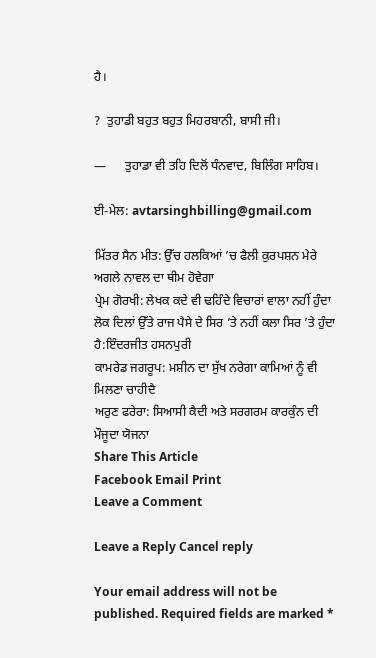ਹੈ।

?  ਤੁਹਾਡੀ ਬਹੁਤ ਬਹੁਤ ਮਿਹਰਬਾਨੀ, ਬਾਸੀ ਜੀ।

—      ਤੁਹਾਡਾ ਵੀ ਤਹਿ ਦਿਲੋਂ ਧੰਨਵਾਦ, ਬਿਲਿੰਗ ਸਾਹਿਬ।

ਈ-ਮੇਲ: avtarsinghbilling@gmail.com

ਮਿੱਤਰ ਸੈਨ ਮੀਤ: ਉੱਚ ਹਲਕਿਆਂ ’ਚ ਫੈਲੀ ਕੁਰਪਸ਼ਨ ਮੇਰੇ ਅਗਲੇ ਨਾਵਲ ਦਾ ਥੀਮ ਹੋਵੇਗਾ
ਪ੍ਰੇਮ ਗੋਰਖੀ: ਲੇਖਕ ਕਦੇ ਵੀ ਢਹਿੰਦੇ ਵਿਚਾਰਾਂ ਵਾਲਾ ਨਹੀਂ ਹੁੰਦਾ
ਲੋਕ ਦਿਲਾਂ ਉੱਤੇ ਰਾਜ ਪੈਸੇ ਦੇ ਸਿਰ ’ਤੇ ਨਹੀਂ ਕਲਾ ਸਿਰ ’ਤੇ ਹੁੰਦਾ ਹੈ:ਇੰਦਰਜੀਤ ਹਸਨਪੁਰੀ
ਕਾਮਰੇਡ ਜਗਰੂਪ: ਮਸ਼ੀਨ ਦਾ ਸੁੱਖ ਨਰੇਗਾ ਕਾਮਿਆਂ ਨੂੰ ਵੀ ਮਿਲਣਾ ਚਾਹੀਦੈ
ਅਰੁਣ ਫਰੇਰਾ: ਸਿਆਸੀ ਕੈਦੀ ਅਤੇ ਸਰਗਰਮ ਕਾਰਕੁੰਨ ਦੀ ਮੌਜੂਦਾ ਯੋਜਨਾ
Share This Article
Facebook Email Print
Leave a Comment

Leave a Reply Cancel reply

Your email address will not be published. Required fields are marked *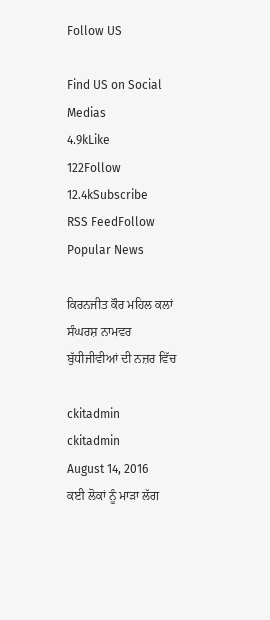Follow US

Find US on Social Medias
4.9kLike
122Follow
12.4kSubscribe
RSS FeedFollow
Popular News

ਕਿਰਨਜੀਤ ਕੌਰ ਮਹਿਲ ਕਲਾਂ ਸੰਘਰਸ਼ ਨਾਮਵਰ ਬੁੱਧੀਜੀਵੀਆਂ ਦੀ ਨਜ਼ਰ ਵਿੱਚ

ckitadmin
ckitadmin
August 14, 2016
ਕਈ ਲੋਕਾਂ ਨੂੰ ਮਾੜਾ ਲੱਗ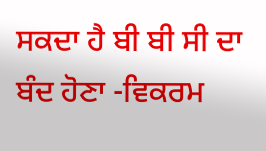ਸਕਦਾ ਹੈ ਬੀ ਬੀ ਸੀ ਦਾ ਬੰਦ ਹੋਣਾ -ਵਿਕਰਮ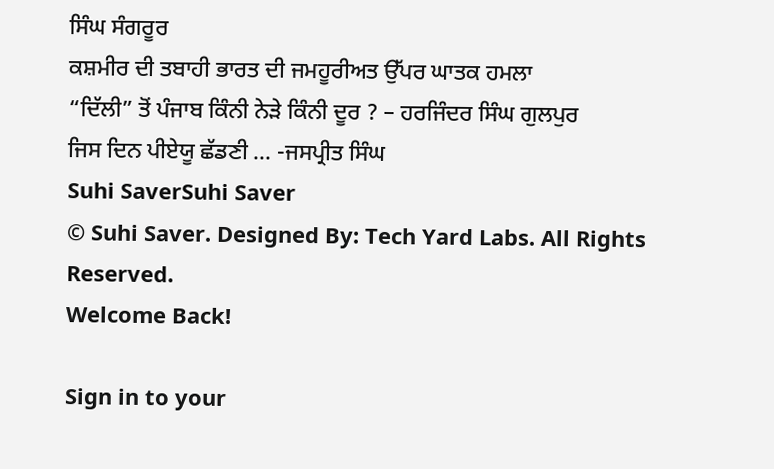ਸਿੰਘ ਸੰਗਰੂਰ
ਕਸ਼ਮੀਰ ਦੀ ਤਬਾਹੀ ਭਾਰਤ ਦੀ ਜਮਹੂਰੀਅਤ ਉੱਪਰ ਘਾਤਕ ਹਮਲਾ
“ਦਿੱਲੀ” ਤੋਂ ਪੰਜਾਬ ਕਿੰਨੀ ਨੇੜੇ ਕਿੰਨੀ ਦੂਰ ? – ਹਰਜਿੰਦਰ ਸਿੰਘ ਗੁਲਪੁਰ
ਜਿਸ ਦਿਨ ਪੀਏਯੂ ਛੱਡਣੀ … -ਜਸਪ੍ਰੀਤ ਸਿੰਘ
Suhi SaverSuhi Saver
© Suhi Saver. Designed By: Tech Yard Labs. All Rights Reserved.
Welcome Back!

Sign in to your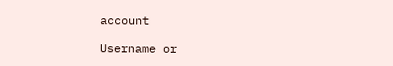account

Username or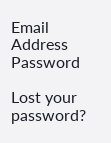Email Address
Password

Lost your password?